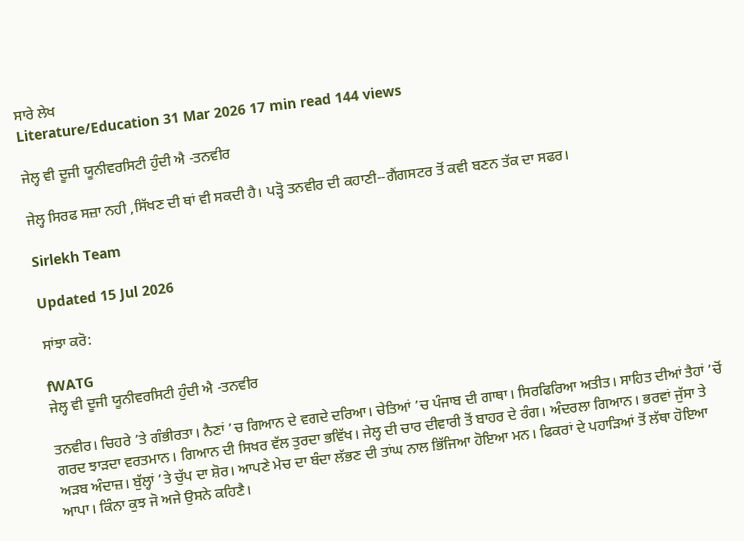ਸਾਰੇ ਲੇਖ
Literature/Education 31 Mar 2026 17 min read 144 views

ਜੇਲ੍ਹ ਵੀ ਦੂਜੀ ਯੂਨੀਵਰਸਿਟੀ ਹੁੰਦੀ ਐ -ਤਨਵੀਰ

ਜੇਲ੍ਹ ਸਿਰਫ ਸਜ਼ਾ ਨਹੀ ,ਸਿੱਖਣ ਦੀ ਥਾਂ ਵੀ ਸਕਦੀ ਹੈ। ਪੜ੍ਹੋ ਤਨਵੀਰ ਦੀ ਕਹਾਣੀ--ਗੈਂਗਸਟਰ ਤੋਂ ਕਵੀ ਬਣਨ ਤੱਕ ਦਾ ਸਫਰ।

Sirlekh Team

Updated 15 Jul 2026

ਸਾਂਝਾ ਕਰੋ:

fWATG
ਜੇਲ੍ਹ ਵੀ ਦੂਜੀ ਯੂਨੀਵਰਸਿਟੀ ਹੁੰਦੀ ਐ -ਤਨਵੀਰ

ਤਨਵੀਰ। ਚਿਹਰੇ ’ਤੇ ਗੰਭੀਰਤਾ। ਨੈਣਾਂ ’ਚ ਗਿਆਨ ਦੇ ਵਗਦੇ ਦਰਿਆ। ਚੇਤਿਆਂ ’ਚ ਪੰਜਾਬ ਦੀ ਗਾਥਾ। ਸਿਰਫਿਰਿਆ ਅਤੀਤ। ਸਾਹਿਤ ਦੀਆਂ ਤੈਹਾਂ ’ਚੋਂ ਗਰਦ ਝਾੜਦਾ ਵਰਤਮਾਨ। ਗਿਆਨ ਦੀ ਸਿਖਰ ਵੱਲ ਤੁਰਦਾ ਭਵਿੱਖ। ਜੇਲ੍ਹ ਦੀ ਚਾਰ ਦੀਵਾਰੀ ਤੋਂ ਬਾਹਰ ਦੇ ਰੰਗ। ਅੰਦਰਲਾ ਗਿਆਨ। ਭਰਵਾਂ ਜੁੱਸਾ ਤੇ ਅੜਬ ਅੰਦਾਜ਼। ਬੁੱਲ੍ਹਾਂ ’ਤੇ ਚੁੱਪ ਦਾ ਸ਼ੋਰ। ਆਪਣੇ ਮੇਚ ਦਾ ਬੰਦਾ ਲੱਭਣ ਦੀ ਤਾਂਘ ਨਾਲ ਭਿੱਜਿਆ ਹੋਇਆ ਮਨ। ਫਿਕਰਾਂ ਦੇ ਪਹਾੜਿਆਂ ਤੋਂ ਲੱਥਾ ਹੋਇਆ ਆਪਾ। ਕਿੰਨਾ ਕੁਝ ਜੋ ਅਜੇ ਉਸਨੇ ਕਹਿਣੈ।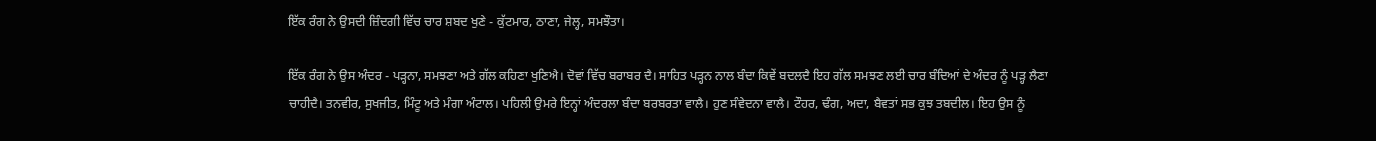ਇੱਕ ਰੰਗ ਨੇ ਉਸਦੀ ਜ਼ਿੰਦਗੀ ਵਿੱਚ ਚਾਰ ਸ਼ਬਦ ਖੁਣੇ - ਕੁੱਟਮਾਰ, ਠਾਣਾ, ਜੇਲ੍ਹ, ਸਮਝੌਤਾ।

ਇੱਕ ਰੰਗ ਨੇ ਉਸ ਅੰਦਰ - ਪੜ੍ਹਨਾ, ਸਮਝਣਾ ਅਤੇ ਗੱਲ ਕਹਿਣਾ ਖੁਣਿਐ। ਦੋਵਾਂ ਵਿੱਚ ਬਰਾਬਰ ਦੈ। ਸਾਹਿਤ ਪੜ੍ਹਨ ਨਾਲ ਬੰਦਾ ਕਿਵੇਂ ਬਦਲਦੈ ਇਹ ਗੱਲ ਸਮਝਣ ਲਈ ਚਾਰ ਬੰਦਿਆਂ ਦੇ ਅੰਦਰ ਨੂੰ ਪੜ੍ਹ ਲੈਣਾ ਚਾਹੀਦੈ। ਤਨਵੀਰ, ਸੁਖਜੀਤ, ਮਿੰਟੂ ਅਤੇ ਮੰਗਾ ਅੰਟਾਲ। ਪਹਿਲੀ ਉਮਰੇ ਇਨ੍ਹਾਂ ਅੰਦਰਲਾ ਬੰਦਾ ਬਰਬਰਤਾ ਵਾਲੈ। ਹੁਣ ਸੰਵੇਦਨਾ ਵਾਲੈ। ਟੌਹਰ, ਢੰਗ, ਅਦਾ, ਬੈਵਤਾਂ ਸਭ ਕੁਝ ਤਬਦੀਲ। ਇਹ ਉਸ ਨੂੰ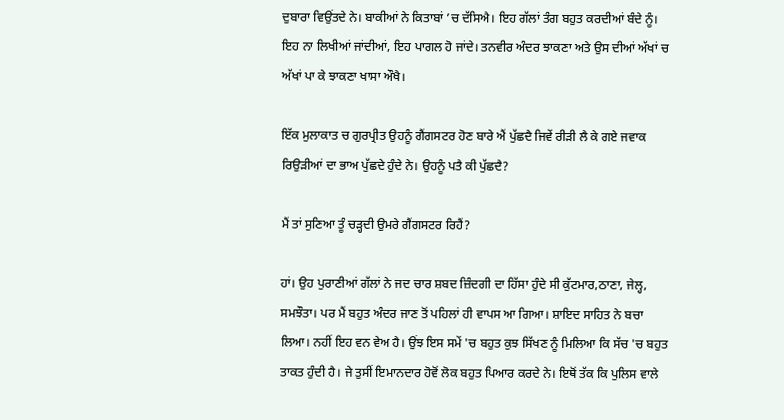ਦੁਬਾਰਾ ਵਿਉਂਤਦੇ ਨੇ। ਬਾਕੀਆਂ ਨੇ ਕਿਤਾਬਾਂ ’ਚ ਦੱਸਿਐ। ਇਹ ਗੱਲਾਂ ਤੰਗ ਬਹੁਤ ਕਰਦੀਆਂ ਬੰਦੇ ਨੂੰ। ਇਹ ਨਾ ਲਿਖੀਆਂ ਜਾਂਦੀਆਂ, ਇਹ ਪਾਗਲ ਹੋ ਜਾਂਦੇ। ਤਨਵੀਰ ਅੰਦਰ ਝਾਕਣਾ ਅਤੇ ਉਸ ਦੀਆਂ ਅੱਖਾਂ ਚ ਅੱਖਾਂ ਪਾ ਕੇ ਝਾਕਣਾ ਖਾਸਾ ਔਖੈ।

ਇੱਕ ਮੁਲਾਕਾਤ ਚ ਗੁਰਪ੍ਰੀਤ ਉਹਨੂੰ ਗੈਂਗਸਟਰ ਹੋਣ ਬਾਰੇ ਐਂ ਪੁੱਛਦੈ ਜਿਵੇਂ ਰੀੜੀ ਲੈ ਕੇ ਗਏ ਜਵਾਕ ਰਿਉੜੀਆਂ ਦਾ ਭਾਅ ਪੁੱਛਦੇ ਹੁੰਦੇ ਨੇ। ਉਹਨੂੰ ਪਤੈ ਕੀ ਪੁੱਛਦੈ?

ਮੈਂ ਤਾਂ ਸੁਣਿਆ ਤੂੰ ਚੜ੍ਹਦੀ ਉਮਰੇ ਗੈਂਗਸਟਰ ਰਿਹੈਂ?

ਹਾਂ। ਉਹ ਪੁਰਾਣੀਆਂ ਗੱਲਾਂ ਨੇ ਜਦ ਚਾਰ ਸ਼ਬਦ ਜ਼ਿੰਦਗੀ ਦਾ ਹਿੱਸਾ ਹੁੰਦੇ ਸੀ ਕੁੱਟਮਾਰ,ਠਾਣਾ, ਜੇਲ੍ਹ, ਸਮਝੌਤਾ। ਪਰ ਮੈਂ ਬਹੁਤ ਅੰਦਰ ਜਾਣ ਤੋਂ ਪਹਿਲਾਂ ਹੀ ਵਾਪਸ ਆ ਗਿਆ। ਸ਼ਾਇਦ ਸਾਹਿਤ ਨੇ ਬਚਾ ਲਿਆ। ਨਹੀਂ ਇਹ ਵਨ ਵੇਅ ਹੈ। ਉਂਝ ਇਸ ਸਮੇਂ 'ਚ ਬਹੁਤ ਕੁਝ ਸਿੱਖਣ ਨੂੰ ਮਿਲਿਆ ਕਿ ਸੱਚ 'ਚ ਬਹੁਤ ਤਾਕਤ ਹੁੰਦੀ ਹੈ। ਜੇ ਤੁਸੀਂ ਇਮਾਨਦਾਰ ਹੋਵੋਂ ਲੋਕ ਬਹੁਤ ਪਿਆਰ ਕਰਦੇ ਨੇ। ਇਥੋਂ ਤੱਕ ਕਿ ਪੁਲਿਸ ਵਾਲੇ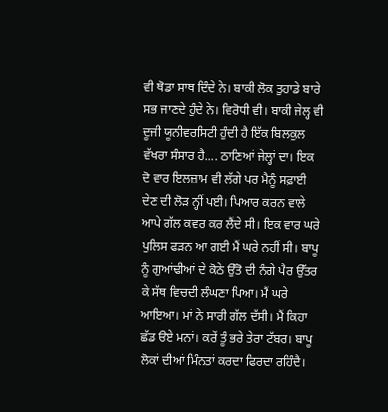ਵੀ ਥੋਡਾ ਸਾਥ ਦਿੰਦੇ ਨੇ। ਬਾਕੀ ਲੋਕ ਤੁਹਾਡੇ ਬਾਰੇ ਸਭ ਜਾਣਦੇ ਹੁੰਦੇ ਨੇ। ਵਿਰੋਧੀ ਵੀ। ਬਾਕੀ ਜੇਲ੍ਹ ਵੀ ਦੂਜੀ ਯੂਨੀਵਰਸਿਟੀ ਹੁੰਦੀ ਹੈ ਇੱਕ ਬਿਲਕੁਲ ਵੱਖਰਾ ਸੰਸਾਰ ਹੈ.... ਠਾਣਿਆਂ ਜੇਲ੍ਹਾਂ ਦਾ। ਇਕ ਦੋ ਵਾਰ ਇਲਜ਼ਾਮ ਵੀ ਲੱਗੇ ਪਰ ਮੈਨੂੰ ਸਫ਼ਾਈ ਦੇਣ ਦੀ ਲੋੜ ਨ੍ਹੀਂ ਪਈ। ਪਿਆਰ ਕਰਨ ਵਾਲੇ ਆਪੇ ਗੱਲ ਕਵਰ ਕਰ ਲੈਂਦੇ ਸੀ। ਇਕ ਵਾਰ ਘਰੇ ਪੁਲਿਸ ਫੜਨ ਆ ਗਈ ਮੈਂ ਘਰੇ ਨਹੀਂ ਸੀ। ਬਾਪੂ ਨੂੰ ਗੁਆਂਢੀਆਂ ਦੇ ਕੋਠੇ ਉੱਤੋ ਦੀ ਨੰਗੇ ਪੈਰ ਉੱਤਰ ਕੇ ਸੱਥ ਵਿਚਦੀ ਲੰਘਣਾ ਪਿਆ। ਮੈਂ ਘਰੇ ਆਇਆ। ਮਾਂ ਨੇ ਸਾਰੀ ਗੱਲ ਦੱਸੀ। ਮੈਂ ਕਿਹਾ ਛੱਡ ੳਏ ਮਨਾਂ। ਕਰੇਂ ਤੂੰ ਭਰੇ ਤੇਰਾ ਟੱਬਰ। ਬਾਪੂ ਲੋਕਾਂ ਦੀਆਂ ਮਿੰਨਤਾਂ ਕਰਦਾ ਫਿਰਦਾ ਰਹਿੰਦੈ।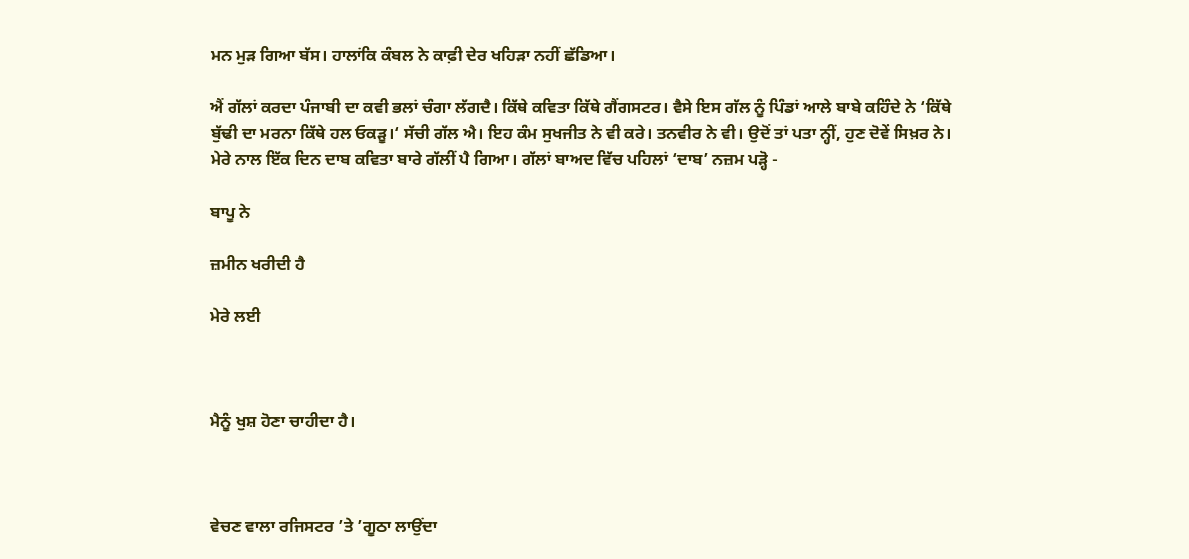ਮਨ ਮੁੜ ਗਿਆ ਬੱਸ। ਹਾਲਾਂਕਿ ਕੰਬਲ ਨੇ ਕਾਫ਼ੀ ਦੇਰ ਖਹਿੜਾ ਨਹੀਂ ਛੱਡਿਆ।

ਐਂ ਗੱਲਾਂ ਕਰਦਾ ਪੰਜਾਬੀ ਦਾ ਕਵੀ ਭਲਾਂ ਚੰਗਾ ਲੱਗਦੈ। ਕਿੱਥੇ ਕਵਿਤਾ ਕਿੱਥੇ ਗੈਂਗਸਟਰ। ਵੈਸੇ ਇਸ ਗੱਲ ਨੂੰ ਪਿੰਡਾਂ ਆਲੇ ਬਾਬੇ ਕਹਿੰਦੇ ਨੇ ‘ਕਿੱਥੇ ਬੁੱਢੀ ਦਾ ਮਰਨਾ ਕਿੱਥੇ ਹਲ ਓਕੜੂ।‘ ਸੱਚੀ ਗੱਲ ਐ। ਇਹ ਕੰਮ ਸੁਖਜੀਤ ਨੇ ਵੀ ਕਰੇ। ਤਨਵੀਰ ਨੇ ਵੀ। ਉਦੋਂ ਤਾਂ ਪਤਾ ਨ੍ਹੀਂ, ਹੁਣ ਦੋਵੇਂ ਸਿਖ਼ਰ ਨੇ। ਮੇਰੇ ਨਾਲ ਇੱਕ ਦਿਨ ਦਾਬ ਕਵਿਤਾ ਬਾਰੇ ਗੱਲੀਂ ਪੈ ਗਿਆ। ਗੱਲਾਂ ਬਾਅਦ ਵਿੱਚ ਪਹਿਲਾਂ ‘ਦਾਬ’ ਨਜ਼ਮ ਪੜ੍ਹੋ -

ਬਾਪੂ ਨੇ

ਜ਼ਮੀਨ ਖਰੀਦੀ ਹੈ

ਮੇਰੇ ਲਈ



ਮੈਨੂੰ ਖੁਸ਼ ਹੋਣਾ ਚਾਹੀਦਾ ਹੈ।



ਵੇਚਣ ਵਾਲਾ ਰਜਿਸਟਰ ’ਤੇ ’ਗੂਠਾ ਲਾਉਂਦਾ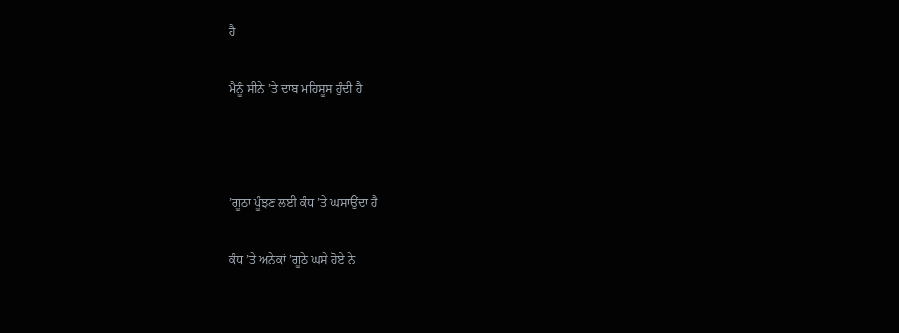ਹੈ

ਮੈਨੂੰ ਸੀਨੇ ’ਤੇ ਦਾਬ ਮਹਿਸੂਸ ਹੁੰਦੀ ਹੈ



’ਗੂਠਾ ਪੂੰਝਣ ਲਈ ਕੰਧ ’ਤੇ ਘਸਾਉਂਦਾ ਹੈ

ਕੰਧ ’ਤੇ ਅਨੇਕਾਂ ’ਗੂਠੇ ਘਸੇ ਹੋਏ ਨੇ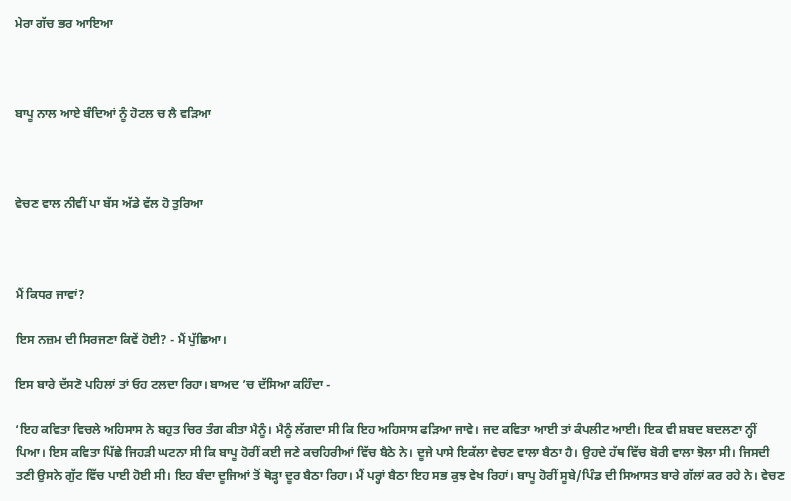ਮੇਰਾ ਗੱਚ ਭਰ ਆਇਆ



ਬਾਪੂ ਨਾਲ ਆਏ ਬੰਦਿਆਂ ਨੂੰ ਹੋਟਲ ਚ ਲੈ ਵੜਿਆ



ਵੇਚਣ ਵਾਲ ਨੀਵੀਂ ਪਾ ਬੱਸ ਅੱਡੇ ਵੱਲ ਹੋ ਤੁਰਿਆ



ਮੈਂ ਕਿਧਰ ਜਾਵਾਂ?

ਇਸ ਨਜ਼ਮ ਦੀ ਸਿਰਜਣਾ ਕਿਵੇਂ ਹੋਈ? - ਮੈਂ ਪੁੱਛਿਆ।

ਇਸ ਬਾਰੇ ਦੱਸਣੋ ਪਹਿਲਾਂ ਤਾਂ ਓਹ ਟਲਦਾ ਰਿਹਾ। ਬਾਅਦ ’ਚ ਦੱਸਿਆ ਕਹਿੰਦਾ -

‘ਇਹ ਕਵਿਤਾ ਵਿਚਲੇ ਅਹਿਸਾਸ ਨੇ ਬਹੁਤ ਚਿਰ ਤੰਗ ਕੀਤਾ ਮੈਨੂੰ। ਮੈਨੂੰ ਲੱਗਦਾ ਸੀ ਕਿ ਇਹ ਅਹਿਸਾਸ ਫੜਿਆ ਜਾਵੇ। ਜਦ ਕਵਿਤਾ ਆਈ ਤਾਂ ਕੰਪਲੀਟ ਆਈ। ਇਕ ਵੀ ਸ਼ਬਦ ਬਦਲਣਾ ਨ੍ਹੀਂ ਪਿਆ। ਇਸ ਕਵਿਤਾ ਪਿੱਛੇ ਜਿਹੜੀ ਘਟਨਾ ਸੀ ਕਿ ਬਾਪੂ ਹੋਰੀਂ ਕਈ ਜਣੇ ਕਚਹਿਰੀਆਂ ਵਿੱਚ ਬੈਠੇ ਨੇ। ਦੂਜੇ ਪਾਸੇ ਇਕੱਲਾ ਵੇਚਣ ਵਾਲਾ ਬੈਠਾ ਹੈ। ਉਹਦੇ ਹੱਥ ਵਿੱਚ ਬੋਰੀ ਵਾਲਾ ਝੋਲਾ ਸੀ। ਜਿਸਦੀ ਤਣੀ ਉਸਨੇ ਗੁੱਟ ਵਿੱਚ ਪਾਈ ਹੋਈ ਸੀ। ਇਹ ਬੰਦਾ ਦੂਜਿਆਂ ਤੋਂ ਥੋੜ੍ਹਾ ਦੂਰ ਬੈਠਾ ਰਿਹਾ। ਮੈਂ ਪਰ੍ਹਾਂ ਬੈਠਾ ਇਹ ਸਭ ਕੁਝ ਵੇਖ ਰਿਹਾਂ। ਬਾਪੂ ਹੋਰੀਂ ਸੂਬੇ/ਪਿੰਡ ਦੀ ਸਿਆਸਤ ਬਾਰੇ ਗੱਲਾਂ ਕਰ ਰਹੇ ਨੇ। ਵੇਚਣ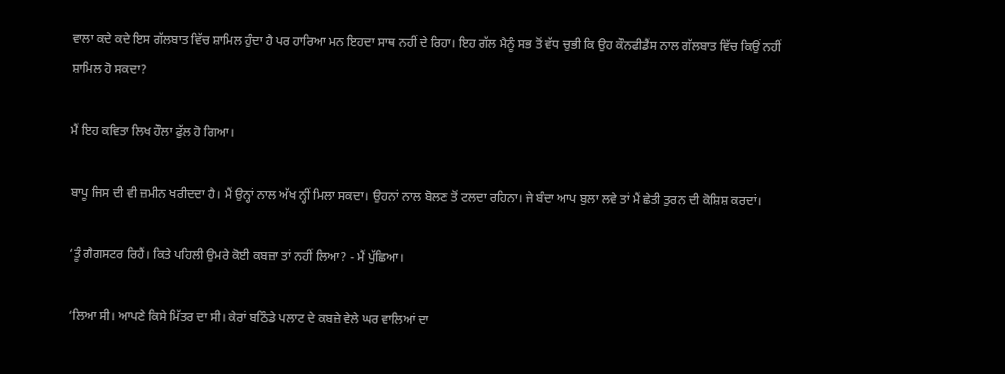ਵਾਲਾ ਕਦੇ ਕਦੇ ਇਸ ਗੱਲਬਾਤ ਵਿੱਚ ਸ਼ਾਮਿਲ ਹੁੰਦਾ ਹੈ ਪਰ ਹਾਰਿਆ ਮਨ ਇਹਦਾ ਸਾਥ ਨਹੀਂ ਦੇ ਰਿਹਾ। ਇਹ ਗੱਲ ਮੈਨੂੰ ਸਭ ਤੋਂ ਵੱਧ ਚੁਭੀ ਕਿ ਉਹ ਕੌਨਫੀਡੈਂਸ ਨਾਲ ਗੱਲਬਾਤ ਵਿੱਚ ਕਿਉਂ ਨਹੀਂ ਸ਼ਾਮਿਲ ਹੋ ਸਕਦਾ?

ਮੈਂ ਇਹ ਕਵਿਤਾ ਲਿਖ ਹੌਲਾ ਫੁੱਲ ਹੋ ਗਿਆ।

ਬਾਪੂ ਜਿਸ ਦੀ ਵੀ ਜ਼ਮੀਨ ਖਰੀਦਦਾ ਹੈ। ਮੈਂ ਉਨ੍ਹਾਂ ਨਾਲ ਅੱਖ ਨ੍ਹੀਂ ਮਿਲਾ ਸਕਦਾ। ਉਹਨਾਂ ਨਾਲ ਬੋਲਣ ਤੋਂ ਟਲਦਾ ਰਹਿਨਾ। ਜੇ ਬੰਦਾ ਆਪ ਬੁਲਾ ਲਵੇ ਤਾਂ ਮੈਂ ਛੇਤੀ ਤੁਰਨ ਦੀ ਕੋਸ਼ਿਸ਼ ਕਰਦਾਂ।

‘ਤੂੰ ਗੈਗਸਟਰ ਰਿਹੈਂ। ਕਿਤੇ ਪਹਿਲੀ ਉਮਰੇ ਕੋਈ ਕਬਜ਼ਾ ਤਾਂ ਨਹੀਂ ਲਿਆ? - ਮੈਂ ਪੁੱਛਿਆ।

‘ਲਿਆ ਸੀ। ਆਪਣੇ ਕਿਸੇ ਮਿੱਤਰ ਦਾ ਸੀ। ਕੇਰਾਂ ਬਠਿੰਡੇ ਪਲਾਟ ਦੇ ਕਬਜ਼ੇ ਵੇਲੇ ਘਰ ਵਾਲਿਆਂ ਦਾ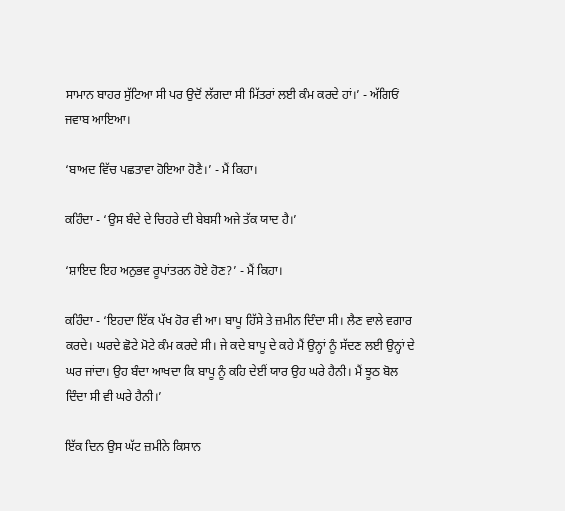ਸਾਮਾਨ ਬਾਹਰ ਸੁੱਟਿਆ ਸੀ ਪਰ ਉਦੋਂ ਲੱਗਦਾ ਸੀ ਮਿੱਤਰਾਂ ਲਈ ਕੰਮ ਕਰਦੇ ਹਾਂ।’ - ਅੱਗਿਓਂ ਜਵਾਬ ਆਇਆ।

‘ਬਾਅਦ ਵਿੱਚ ਪਛਤਾਵਾ ਹੋਇਆ ਹੋਣੈ।’ - ਮੈਂ ਕਿਹਾ।

ਕਹਿੰਦਾ - ‘ਉਸ ਬੰਦੇ ਦੇ ਚਿਹਰੇ ਦੀ ਬੇਬਸੀ ਅਜੇ ਤੱਕ ਯਾਦ ਹੈ।’

‘ਸ਼ਾਇਦ ਇਹ ਅਨੁਭਵ ਰੂਪਾਂਤਰਨ ਹੋਏ ਹੋਣ?’ - ਮੈਂ ਕਿਹਾ।

ਕਹਿੰਦਾ - ‘ਇਹਦਾ ਇੱਕ ਪੱਖ ਹੋਰ ਵੀ ਆ। ਬਾਪੂ ਹਿੱਸੇ ਤੇ ਜ਼ਮੀਨ ਦਿੰਦਾ ਸੀ। ਲੈਣ ਵਾਲੇ ਵਗਾਰ ਕਰਦੇ। ਘਰਦੇ ਛੋਟੇ ਮੋਟੇ ਕੰਮ ਕਰਦੇ ਸੀ। ਜੇ ਕਦੇ ਬਾਪੂ ਦੇ ਕਹੇ ਮੈਂ ਉਨ੍ਹਾਂ ਨੂੰ ਸੱਦਣ ਲਈ ਉਨ੍ਹਾਂ ਦੇ ਘਰ ਜਾਂਦਾ। ਉਹ ਬੰਦਾ ਆਖਦਾ ਕਿ ਬਾਪੂ ਨੂੰ ਕਹਿ ਦੇਈਂ ਯਾਰ ਉਹ ਘਰੇ ਹੈਨੀ। ਮੈਂ ਝੂਠ ਬੋਲ ਦਿੰਦਾ ਸੀ ਵੀ ਘਰੇ ਹੈਨੀ।’

ਇੱਕ ਦਿਨ ਉਸ ਘੱਟ ਜ਼ਮੀਨੇ ਕਿਸਾਨ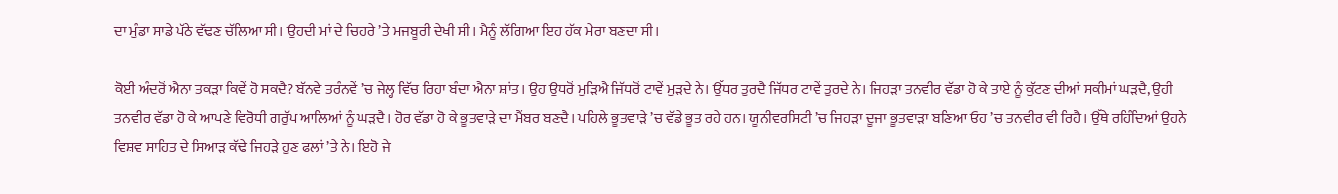ਦਾ ਮੁੰਡਾ ਸਾਡੇ ਪੱਠੇ ਵੱਢਣ ਚੱਲਿਆ ਸੀ। ਉਹਦੀ ਮਾਂ ਦੇ ਚਿਹਰੇ ’ਤੇ ਮਜਬੂਰੀ ਦੇਖੀ ਸੀ। ਮੈਨੂੰ ਲੱਗਿਆ ਇਹ ਹੱਕ ਮੇਰਾ ਬਣਦਾ ਸੀ।

ਕੋਈ ਅੰਦਰੋਂ ਐਨਾ ਤਕੜਾ ਕਿਵੇਂ ਹੋ ਸਕਦੈ? ਬੱਨਵੇ ਤਰੰਨਵੇਂ ’ਚ ਜੇਲ੍ਹ ਵਿੱਚ ਰਿਹਾ ਬੰਦਾ ਐਨਾ ਸ਼ਾਂਤ। ਉਹ ਉਧਰੋਂ ਮੁੜਿਐ ਜਿੱਧਰੋਂ ਟਾਵੇਂ ਮੁੜਦੇ ਨੇ। ਉੱਧਰ ਤੁਰਦੈ ਜਿੱਧਰ ਟਾਵੇਂ ਤੁਰਦੇ ਨੇ। ਜਿਹੜਾ ਤਨਵੀਰ ਵੱਡਾ ਹੋ ਕੇ ਤਾਏ ਨੂੰ ਕੁੱਟਣ ਦੀਆਂ ਸਕੀਮਾਂ ਘੜਦੈ, ਉਹੀ ਤਨਵੀਰ ਵੱਡਾ ਹੋ ਕੇ ਆਪਣੇ ਵਿਰੋਧੀ ਗਰੁੱਪ ਆਲਿਆਂ ਨੂੰ ਘੜਦੈ। ਹੋਰ ਵੱਡਾ ਹੋ ਕੇ ਭੂਤਵਾੜੇ ਦਾ ਮੈਂਬਰ ਬਣਦੈ। ਪਹਿਲੇ ਭੂਤਵਾੜੇ ’ਚ ਵੱਡੇ ਭੂਤ ਰਹੇ ਹਨ। ਯੂਨੀਵਰਸਿਟੀ ’ਚ ਜਿਹੜਾ ਦੂਜਾ ਭੂਤਵਾੜਾ ਬਣਿਆ ਓਹ ’ਚ ਤਨਵੀਰ ਵੀ ਰਿਹੈ। ਉੱਥੇ ਰਹਿੰਦਿਆਂ ਉਹਨੇ ਵਿਸ਼ਵ ਸਾਹਿਤ ਦੇ ਸਿਆੜ ਕੱਢੇ ਜਿਹੜੇ ਹੁਣ ਫਲਾਂ ’ਤੇ ਨੇ। ਇਹੋ ਜੇ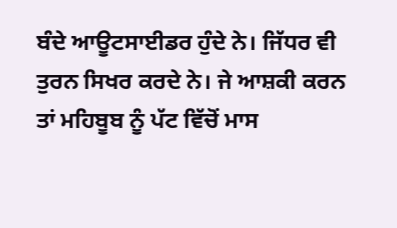ਬੰਦੇ ਆਊਟਸਾਈਡਰ ਹੁੰਦੇ ਨੇ। ਜਿੱਧਰ ਵੀ ਤੁਰਨ ਸਿਖਰ ਕਰਦੇ ਨੇ। ਜੇ ਆਸ਼ਕੀ ਕਰਨ ਤਾਂ ਮਹਿਬੂਬ ਨੂੰ ਪੱਟ ਵਿੱਚੋਂ ਮਾਸ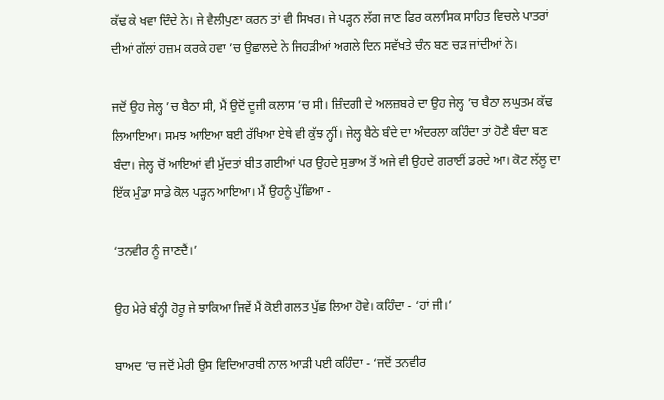ਕੱਢ ਕੇ ਖਵਾ ਦਿੰਦੇ ਨੇ। ਜੇ ਵੈਲੀਪੁਣਾ ਕਰਨ ਤਾਂ ਵੀ ਸਿਖਰ। ਜੇ ਪੜ੍ਹਨ ਲੱਗ ਜਾਣ ਫਿਰ ਕਲਾਸਿਕ ਸਾਹਿਤ ਵਿਚਲੇ ਪਾਤਰਾਂ ਦੀਆਂ ਗੱਲਾਂ ਹਜ਼ਮ ਕਰਕੇ ਹਵਾ ’ਚ ਉਛਾਲਦੇ ਨੇ ਜਿਹੜੀਆਂ ਅਗਲੇ ਦਿਨ ਸਵੱਖਤੇ ਚੰਨ ਬਣ ਚੜ ਜਾਂਦੀਆਂ ਨੇ।

ਜਦੋਂ ਉਹ ਜੇਲ੍ਹ ’ਚ ਬੈਠਾ ਸੀ, ਮੈਂ ਉਦੋਂ ਦੂਜੀ ਕਲਾਸ ’ਚ ਸੀ। ਜ਼ਿੰਦਗੀ ਦੇ ਅਲਜ਼ਬਰੇ ਦਾ ਉਹ ਜੇਲ੍ਹ ’ਚ ਬੈਠਾ ਲਘੁਤਮ ਕੱਢ ਲਿਆਇਆ। ਸਮਝ ਆਇਆ ਬਈ ਰੱਖਿਆ ਏਥੇ ਵੀ ਕੁੱਝ ਨ੍ਹੀਂ। ਜੇਲ੍ਹ ਬੈਠੇ ਬੰਦੇ ਦਾ ਅੰਦਰਲਾ ਕਹਿੰਦਾ ਤਾਂ ਹੋਣੈ ਬੰਦਾ ਬਣ ਬੰਦਾ। ਜੇਲ੍ਹ ਚੋਂ ਆਇਆਂ ਵੀ ਮੁੱਦਤਾਂ ਬੀਤ ਗਈਆਂ ਪਰ ਉਹਦੇ ਸੁਭਾਅ ਤੋਂ ਅਜੇ ਵੀ ਉਹਦੇ ਗਰਾਈਂ ਡਰਦੇ ਆ। ਕੋਟ ਲੱਲੂ ਦਾ ਇੱਕ ਮੁੰਡਾ ਸਾਡੇ ਕੋਲ ਪੜ੍ਹਨ ਆਇਆ। ਮੈਂ ਉਹਨੂੰ ਪੁੱਛਿਆ -

‘ਤਨਵੀਰ ਨੂੰ ਜਾਣਦੈਂ।’

ਉਹ ਮੇਰੇ ਬੰਨ੍ਹੀ ਹੋਰੂ ਜੇ ਝਾਕਿਆ ਜਿਵੇਂ ਮੈਂ ਕੋਈ ਗਲਤ ਪੁੱਛ ਲਿਆ ਹੋਵੇ। ਕਹਿੰਦਾ - ‘ਹਾਂ ਜੀ।’

ਬਾਅਦ ’ਚ ਜਦੋਂ ਮੇਰੀ ਉਸ ਵਿਦਿਆਰਥੀ ਨਾਲ ਆੜੀ ਪਈ ਕਹਿੰਦਾ - ‘ਜਦੋਂ ਤਨਵੀਰ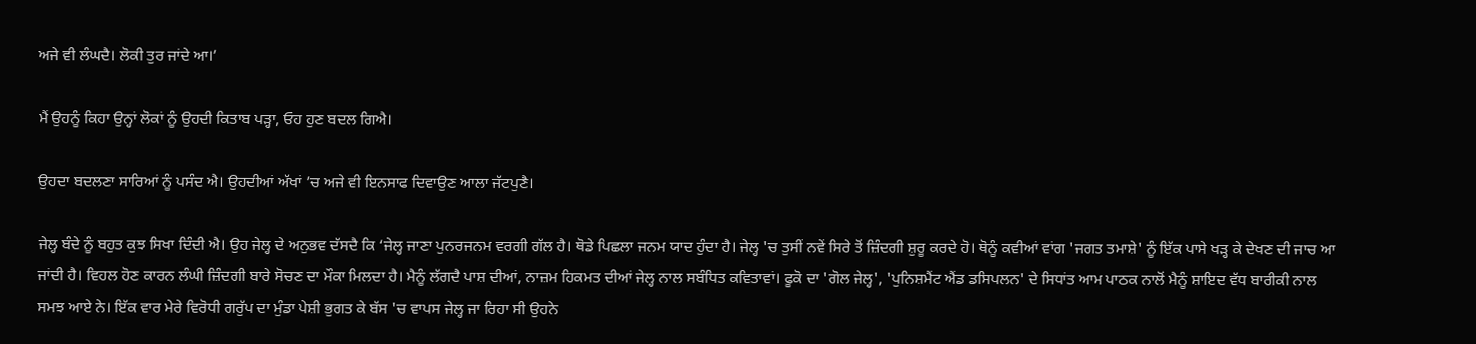ਅਜੇ ਵੀ ਲੰਘਦੈ। ਲੋਕੀ ਤੁਰ ਜਾਂਦੇ ਆ।’

ਮੈਂ ਉਹਨੂੰ ਕਿਹਾ ਉਨ੍ਹਾਂ ਲੋਕਾਂ ਨੂੰ ਉਹਦੀ ਕਿਤਾਬ ਪੜ੍ਹਾ, ਓਹ ਹੁਣ ਬਦਲ ਗਿਐ।

ਉਹਦਾ ਬਦਲਣਾ ਸਾਰਿਆਂ ਨੂੰ ਪਸੰਦ ਐ। ਉਹਦੀਆਂ ਅੱਖਾਂ ’ਚ ਅਜੇ ਵੀ ਇਨਸਾਫ ਦਿਵਾਉਣ ਆਲਾ ਜੱਟਪੁਣੈ।

ਜੇਲ੍ਹ ਬੰਦੇ ਨੂੰ ਬਹੁਤ ਕੁਝ ਸਿਖਾ ਦਿੰਦੀ ਐ। ਉਹ ਜੇਲ੍ਹ ਦੇ ਅਨੁਭਵ ਦੱਸਦੈ ਕਿ ‘ਜੇਲ੍ਹ ਜਾਣਾ ਪੁਨਰਜਨਮ ਵਰਗੀ ਗੱਲ ਹੈ। ਥੋਡੇ ਪਿਛਲਾ ਜਨਮ ਯਾਦ ਹੁੰਦਾ ਹੈ। ਜੇਲ੍ਹ 'ਚ ਤੁਸੀਂ ਨਵੇਂ ਸਿਰੇ ਤੋਂ ਜ਼ਿੰਦਗੀ ਸ਼ੁਰੂ ਕਰਦੇ ਹੋ। ਥੋਨੂੰ ਕਵੀਆਂ ਵਾਂਗ 'ਜਗਤ ਤਮਾਸ਼ੇ' ਨੂੰ ਇੱਕ ਪਾਸੇ ਖੜ੍ਹ ਕੇ ਦੇਖਣ ਦੀ ਜਾਚ ਆ ਜਾਂਦੀ ਹੈ। ਵਿਹਲ ਹੋਣ ਕਾਰਨ ਲੰਘੀ ਜ਼ਿੰਦਗੀ ਬਾਰੇ ਸੋਚਣ ਦਾ ਮੌਕਾ ਮਿਲਦਾ ਹੈ। ਮੈਨੂੰ ਲੱਗਦੈ ਪਾਸ਼ ਦੀਆਂ, ਨਾਜ਼ਮ ਹਿਕਮਤ ਦੀਆਂ ਜੇਲ੍ਹ ਨਾਲ ਸਬੰਧਿਤ ਕਵਿਤਾਵਾਂ। ਫੂਕੋ ਦਾ 'ਗੋਲ ਜੇਲ੍ਹ', 'ਪੁਨਿਸ਼ਮੈਂਟ ਐਂਡ ਡਸਿਪਲਨ' ਦੇ ਸਿਧਾਂਤ ਆਮ ਪਾਠਕ ਨਾਲੋਂ ਮੈਨੂੰ ਸ਼ਾਇਦ ਵੱਧ ਬਾਰੀਕੀ ਨਾਲ ਸਮਝ ਆਏ ਨੇ। ਇੱਕ ਵਾਰ ਮੇਰੇ ਵਿਰੋਧੀ ਗਰੁੱਪ ਦਾ ਮੁੰਡਾ ਪੇਸ਼ੀ ਭੁਗਤ ਕੇ ਬੱਸ 'ਚ ਵਾਪਸ ਜੇਲ੍ਹ ਜਾ ਰਿਹਾ ਸੀ ਉਹਨੇ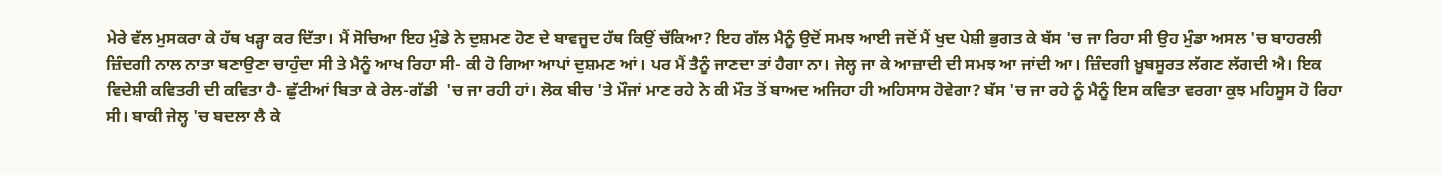ਮੇਰੇ ਵੱਲ ਮੁਸਕਰਾ ਕੇ ਹੱਥ ਖੜ੍ਹਾ ਕਰ ਦਿੱਤਾ। ਮੈਂ ਸੋਚਿਆ ਇਹ ਮੁੰਡੇ ਨੇ ਦੁਸ਼ਮਣ ਹੋਣ ਦੇ ਬਾਵਜੂਦ ਹੱਥ ਕਿਉਂ ਚੱਕਿਆ? ਇਹ ਗੱਲ ਮੈਨੂੰ ਉਦੋਂ ਸਮਝ ਆਈ ਜਦੋਂ ਮੈਂ ਖੁਦ ਪੇਸ਼ੀ ਭੁਗਤ ਕੇ ਬੱਸ 'ਚ ਜਾ ਰਿਹਾ ਸੀ ਉਹ ਮੁੰਡਾ ਅਸਲ 'ਚ ਬਾਹਰਲੀ ਜ਼ਿੰਦਗੀ ਨਾਲ ਨਾਤਾ ਬਣਾਉਣਾ ਚਾਹੁੰਦਾ ਸੀ ਤੇ ਮੈਨੂੰ ਆਖ ਰਿਹਾ ਸੀ- ਕੀ ਹੋ ਗਿਆ ਆਪਾਂ ਦੁਸ਼ਮਣ ਆਂ। ਪਰ ਮੈਂ ਤੈਨੂੰ ਜਾਣਦਾ ਤਾਂ ਹੈਗਾ ਨਾ। ਜੇਲ੍ਹ ਜਾ ਕੇ ਆਜ਼ਾਦੀ ਦੀ ਸਮਝ ਆ ਜਾਂਦੀ ਆ। ਜ਼ਿੰਦਗੀ ਖ਼ੂਬਸੂਰਤ ਲੱਗਣ ਲੱਗਦੀ ਐ। ਇਕ ਵਿਦੇਸ਼ੀ ਕਵਿਤਰੀ ਦੀ ਕਵਿਤਾ ਹੈ- ਛੁੱਟੀਆਂ ਬਿਤਾ ਕੇ ਰੇਲ-ਗੱਡੀ  'ਚ ਜਾ ਰਹੀ ਹਾਂ। ਲੋਕ ਬੀਚ 'ਤੇ ਮੌਜਾਂ ਮਾਣ ਰਹੇ ਨੇ ਕੀ ਮੌਤ ਤੋਂ ਬਾਅਦ ਅਜਿਹਾ ਹੀ ਅਹਿਸਾਸ ਹੋਵੇਗਾ? ਬੱਸ 'ਚ ਜਾ ਰਹੇ ਨੂੰ ਮੈਨੂੰ ਇਸ ਕਵਿਤਾ ਵਰਗਾ ਕੁਝ ਮਹਿਸੂਸ ਹੋ ਰਿਹਾ ਸੀ। ਬਾਕੀ ਜੇਲ੍ਹ 'ਚ ਬਦਲਾ ਲੈ ਕੇ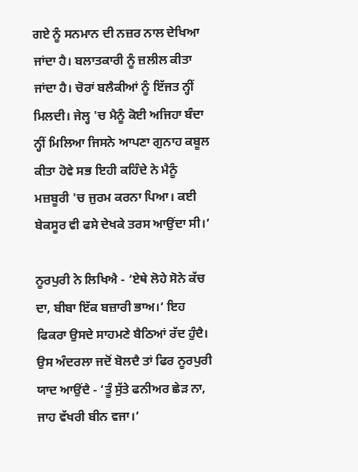ਗਏ ਨੂੰ ਸਨਮਾਨ ਦੀ ਨਜ਼ਰ ਨਾਲ ਦੇਖਿਆ ਜਾਂਦਾ ਹੈ। ਬਲਾਤਕਾਰੀ ਨੂੰ ਜ਼ਲੀਲ ਕੀਤਾ ਜਾਂਦਾ ਹੈ। ਚੋਰਾਂ ਬਲੈਕੀਆਂ ਨੂੰ ਇੱਜਤ ਨ੍ਹੀਂ ਮਿਲਦੀ। ਜੇਲ੍ਹ 'ਚ ਮੈਨੂੰ ਕੋਈ ਅਜਿਹਾ ਬੰਦਾ ਨ੍ਹੀਂ ਮਿਲਿਆ ਜਿਸਨੇ ਆਪਣਾ ਗੁਨਾਹ ਕਬੂਲ ਕੀਤਾ ਹੋਵੇ ਸਭ ਇਹੀ ਕਹਿੰਦੇ ਨੇ ਮੈਨੂੰ ਮਜ਼ਬੂਰੀ 'ਚ ਜੁਰਮ ਕਰਨਾ ਪਿਆ। ਕਈ ਬੇਕਸੂਰ ਵੀ ਫਸੇ ਦੇਖਕੇ ਤਰਸ ਆਉਂਦਾ ਸੀ।’

ਨੂਰਪੁਰੀ ਨੇ ਲਿਖਿਐ - ‘ਏਥੇ ਲੋਹੇ ਸੋਨੇ ਕੱਚ ਦਾ, ਬੀਬਾ ਇੱਕ ਬਜ਼ਾਰੀ ਭਾਅ।’ ਇਹ ਫਿਕਰਾ ਉਸਦੇ ਸਾਹਮਣੇ ਬੈਠਿਆਂ ਰੱਦ ਹੁੰਦੈ। ਉਸ ਅੰਦਰਲਾ ਜਦੋਂ ਬੋਲਦੈ ਤਾਂ ਫਿਰ ਨੂਰਪੁਰੀ ਯਾਦ ਆਉਂਦੈ - ‘ਤੂੰ ਸੁੱਤੇ ਫਨੀਅਰ ਛੇੜ ਨਾ, ਜਾਹ ਵੱਖਰੀ ਬੀਨ ਵਜਾ।’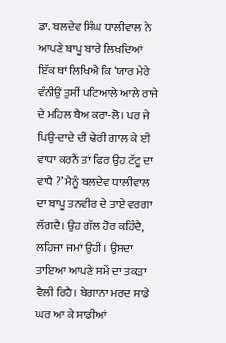ਡਾ. ਬਲਦੇਵ ਸਿੰਘ ਧਾਲੀਵਾਲ ਨੇ ਆਪਣੇ ਬਾਪੂ ਬਾਰੇ ਲਿਖਦਿਆਂ ਇੱਕ ਥਾਂ ਲਿਖਿਐ ਕਿ ‘ਯਾਰ ਮੇਰੇ ਵੰਨੀਉਂ ਤੁਸੀਂ ਪਟਿਆਲੇ ਆਲੇ ਰਾਜੇ ਦੇ ਮਹਿਲ ਬੈਅ ਕਰਾ-ਲੋ। ਪਰ ਜੇ ਪਿਉ-ਦਾਦੇ ਦੀ ਢੇਰੀ ਗਾਲ ਕੇ ਈ ਵਾਧਾ ਕਰਨੈਂ ਤਾਂ ਫਿਰ ਉਹ ਟੱਟੂ ਦਾ ਵਾਧੈ ?’ ਮੈਨੂੰ ਬਲਦੇਵ ਧਾਲੀਵਾਲ ਦਾ ਬਾਪੂ ਤਨਵੀਰ ਦੇ ਤਾਏ ਵਰਗਾ ਲੱਗਦੈ। ਉਹ ਗੱਲ ਹੋਰ ਕਹਿੰਦੈ, ਲਹਿਜਾ ਜਮਾਂ ਉਹੀ। ਉਸਦਾ ਤਾਇਆ ਆਪਣੇ ਸਮੇਂ ਦਾ ਤਕੜਾ ਵੈਲੀ ਰਿਹੈ। ਬੇਗਾਨਾ ਮਰਦ ਸਾਡੇ ਘਰ ਆ ਕੇ ਸਾਡੀਆਂ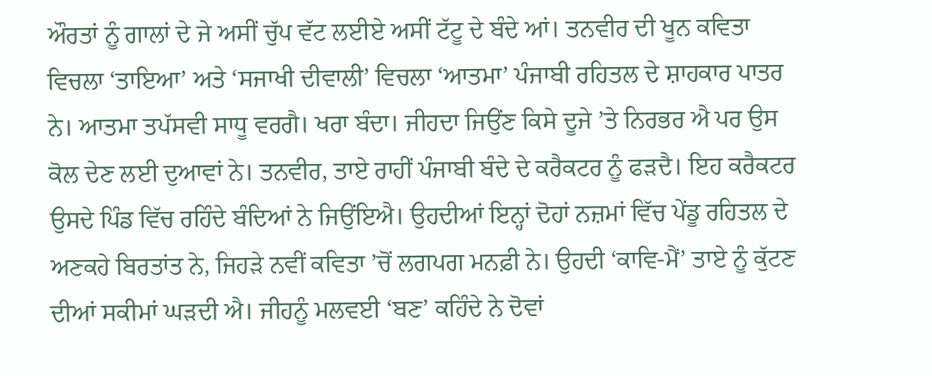ਔਰਤਾਂ ਨੂੰ ਗਾਲਾਂ ਦੇ ਜੇ ਅਸੀਂ ਚੁੱਪ ਵੱਟ ਲਈਏ ਅਸੀਂ ਟੱਟੂ ਦੇ ਬੰਦੇ ਆਂ। ਤਨਵੀਰ ਦੀ ਖੂਨ ਕਵਿਤਾ ਵਿਚਲਾ ‘ਤਾਇਆ’ ਅਤੇ ‘ਸਜਾਖੀ ਦੀਵਾਲੀ’ ਵਿਚਲਾ ‘ਆਤਮਾ’ ਪੰਜਾਬੀ ਰਹਿਤਲ ਦੇ ਸ਼ਾਹਕਾਰ ਪਾਤਰ ਨੇ। ਆਤਮਾ ਤਪੱਸਵੀ ਸਾਧੂ ਵਰਗੈ। ਖਰਾ ਬੰਦਾ। ਜੀਹਦਾ ਜਿਉਂਣ ਕਿਸੇ ਦੂਜੇ ’ਤੇ ਨਿਰਭਰ ਐ ਪਰ ਉਸ ਕੋਲ ਦੇਣ ਲਈ ਦੁਆਵਾਂ ਨੇ। ਤਨਵੀਰ, ਤਾਏ ਰਾਹੀਂ ਪੰਜਾਬੀ ਬੰਦੇ ਦੇ ਕਰੈਕਟਰ ਨੂੰ ਫੜਦੈ। ਇਹ ਕਰੈਕਟਰ ਉਸਦੇ ਪਿੰਡ ਵਿੱਚ ਰਹਿੰਦੇ ਬੰਦਿਆਂ ਨੇ ਜਿਉਂਇਐ। ਉਹਦੀਆਂ ਇਨ੍ਹਾਂ ਦੋਹਾਂ ਨਜ਼ਮਾਂ ਵਿੱਚ ਪੇਂਡੂ ਰਹਿਤਲ ਦੇ ਅਣਕਹੇ ਬਿਰਤਾਂਤ ਨੇ, ਜਿਹੜੇ ਨਵੀਂ ਕਵਿਤਾ ’ਚੋਂ ਲਗਪਗ ਮਨਫ਼ੀ ਨੇ। ਉਹਦੀ ‘ਕਾਵਿ-ਮੈਂ’ ਤਾਏ ਨੂੰ ਕੁੱਟਣ ਦੀਆਂ ਸਕੀਮਾਂ ਘੜਦੀ ਐ। ਜੀਹਨੂੰ ਮਲਵਈ ‘ਬਣ’ ਕਹਿੰਦੇ ਨੇ ਦੋਵਾਂ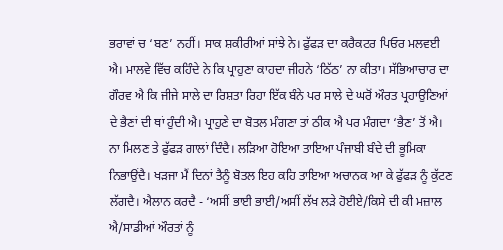ਭਰਾਵਾਂ ਚ ‘ਬਣ’ ਨਹੀਂ। ਸਾਕ ਸ਼ਕੀਰੀਆਂ ਸਾਂਝੇ ਨੇ। ਫੁੱਫੜ ਦਾ ਕਰੈਕਟਰ ਪਿਓਰ ਮਲਵਈ ਐ। ਮਾਲਵੇ ਵਿੱਚ ਕਹਿੰਦੇ ਨੇ ਕਿ ਪ੍ਰਾਹੁਣਾ ਕਾਹਦਾ ਜੀਹਨੇ ‘ਠਿੱਠ’ ਨਾ ਕੀਤਾ। ਸੱਭਿਆਚਾਰ ਦਾ ਗੌਰਵ ਐ ਕਿ ਜੀਜੇ ਸਾਲੇ ਦਾ ਰਿਸ਼ਤਾ ਰਿਹਾ ਇੱਕ ਬੰਨੇ ਪਰ ਸਾਲੇ ਦੇ ਘਰੋਂ ਔਰਤ ਪ੍ਰਹਾਉਣਿਆਂ ਦੇ ਭੈਣਾਂ ਦੀ ਥਾਂ ਹੁੰਦੀ ਐ। ਪ੍ਰਾਹੁਣੇ ਦਾ ਬੋਤਲ ਮੰਗਣਾ ਤਾਂ ਠੀਕ ਐ ਪਰ ਮੰਗਦਾ ‘ਭੈਣ’ ਤੋਂ ਐ। ਨਾ ਮਿਲਣ ਤੇ ਫੁੱਫੜ ਗਾਲਾਂ ਦਿੰਦੈ। ਲੜਿਆ ਹੋਇਆ ਤਾਇਆ ਪੰਜਾਬੀ ਬੰਦੇ ਦੀ ਭੂਮਿਕਾ ਨਿਭਾਉਂਦੈ। ਖੜਜਾ ਮੈਂ ਦਿਨਾਂ ਤੈਨੂੰ ਬੋਤਲ ਇਹ ਕਹਿ ਤਾਇਆ ਅਚਾਨਕ ਆ ਕੇ ਫੁੱਫੜ ਨੂੰ ਕੁੱਟਣ ਲੱਗਦੈ। ਐਲਾਨ ਕਰਦੈ - ‘ਅਸੀਂ ਭਾਈ ਭਾਈ/ਅਸੀਂ ਲੱਖ ਲੜੇ ਹੋਈਏ/ਕਿਸੇ ਦੀ ਕੀ ਮਜ਼ਾਲ ਐ/ਸਾਡੀਆਂ ਔਰਤਾਂ ਨੂੰ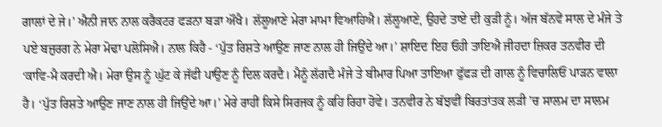ਗਾਲਾਂ ਦੇ ਜੇ।’ ਐਨੀ ਜਾਨ ਨਾਲ ਕਰੈਕਟਰ ਫੜਨਾ ਬੜਾ ਔਖੈ। ਲੱਲੂਆਣੇ ਮੇਰਾ ਮਾਮਾ ਵਿਆਹਿਐ। ਲੱਲੂਆਣੇ, ਉਹਦੇ ਤਾਏ ਦੀ ਕੁੜੀ ਨੂੰ। ਅੱਜ ਬੱਨਵੇਂ ਸਾਲ ਦੇ ਮੰਜੇ ਤੇ ਪਏ ਬਜ਼ੁਰਗ ਨੇ ਮੇਰਾ ਮੋਢਾ ਪਲੋਸਿਐ। ਨਾਲ ਕਿਹੈ - ‘ਪੁੱਤ ਰਿਸ਼ਤੇ ਆਉਣ ਜਾਣ ਨਾਲ ਹੀ ਜਿਉਂਦੇ ਆ।’ ਸ਼ਾਇਦ ਇਹ ਓਹੀ ਤਾਇਐ ਜੀਹਦਾ ਜ਼ਿਕਰ ਤਨਵੀਰ ਦੀ ‘ਕਾਵਿ-ਮੈ ਕਰਦੀ ਐ। ਮੇਰਾ ਉਸ ਨੂੰ ਘੁੱਟ ਕੇ ਜੱਫੀ ਪਾਉਣ ਨੂੰ ਦਿਲ ਕਰਦੈ। ਮੈਨੂੰ ਲੱਗਦੈ ਮੰਜੇ ਤੇ ਬੀਮਾਰ ਪਿਆ ਤਾਇਆ ਫੁੱਫੜ ਦੀ ਗਾਲ ਨੂੰ ਵਿਚਾਲਿਓਂ ਪਾੜਨ ਵਾਲਾ ਹੈ। ‘ਪੁੱਤ ਰਿਸ਼ਤੇ ਆਉਣ ਜਾਣ ਨਾਲ ਹੀ ਜਿਉਂਦੇ ਆ।’ ਮੇਰੇ ਰਾਹੀਂ ਕਿਸੇ ਸਿਰਜਕ ਨੂੰ ਕਹਿ ਰਿਹਾ ਹੋਵੇ। ਤਨਵੀਰ ਨੇ ਬੱਝਵੀਂ ਬਿਰਤਾਂਤਕ ਲੜੀ ’ਚ ਸਾਲਮ ਦਾ ਸਾਲਮ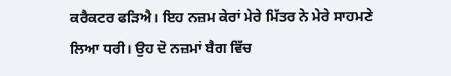ਕਰੈਕਟਰ ਫੜਿਐ। ਇਹ ਨਜ਼ਮ ਕੇਰਾਂ ਮੇਰੇ ਮਿੱਤਰ ਨੇ ਮੇਰੇ ਸਾਹਮਣੇ ਲਿਆ ਧਰੀ। ਉਹ ਦੋ ਨਜ਼ਮਾਂ ਬੈਗ ਵਿੱਚ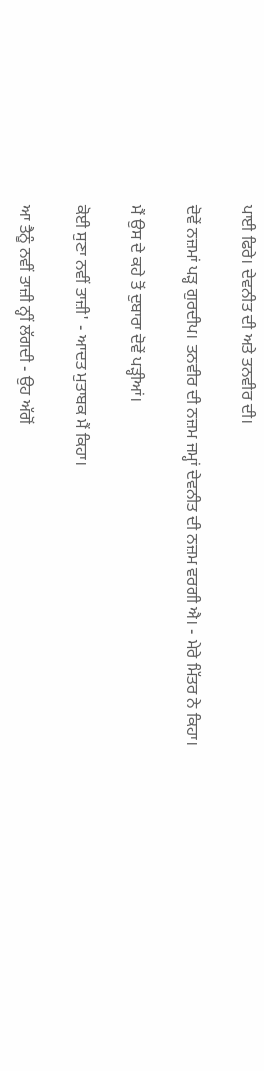ਪਾਈ ਫਿਰੇ। ਦੇਵਨੀਤ ਦੀ ਅਤੇ ਤਨਵੀਰ ਦੀ।

ਦੋਵੇਂ ਨਜ਼ਮਾਂ ਪੜ੍ਹ ਗੁਰਦੀਪ। ਤਨਵੀਰ ਦੀ ਨਜ਼ਮ ਜਮ੍ਹਾਂ ਦੇਵਨੀਤ ਦੀ ਨਜ਼ਮ ਵਰਗੀ ਐ। - ਮੇਰੇ ਮਿੱਤਰ ਨੇ ਕਿਹਾ।

ਮੈਂ ਉਸ ਦੇ ਕਹੇ ਤੋਂ ਦੁਬਾਰਾ ਦੋਵੇਂ ਪੜ੍ਹੀਆਂ।

ਕੋਈ ਸੁਣਾ ਨਵੀਂ ਤਾਜ਼ੀ' - ਆਦਤ ਮੁਤਾਬਕ ਮੈਂ ਕਿਹਾ।

ਆ ਤੈਨੂੰ ਨਵੀਂ ਤਾਜ਼ੀ ਨ੍ਹੀਂ ਲੱਗਦੀ - ਉਹ ਅੱਗੋਂ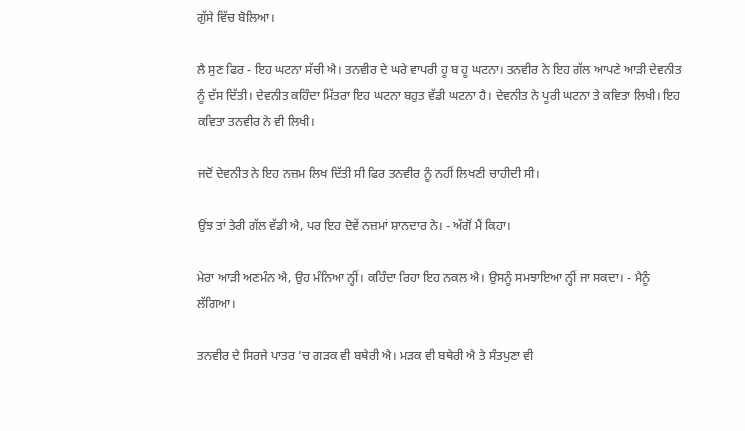ਗੁੱਸੇ ਵਿੱਚ ਬੋਲਿਆ।

ਲੈ ਸੁਣ ਫਿਰ - ਇਹ ਘਟਨਾ ਸੱਚੀ ਐ। ਤਨਵੀਰ ਦੇ ਘਰੇ ਵਾਪਰੀ ਹੂ ਬ ਹੂ ਘਟਨਾ। ਤਨਵੀਰ ਨੇ ਇਹ ਗੱਲ ਆਪਣੇ ਆੜੀ ਦੇਵਨੀਤ ਨੂੰ ਦੱਸ ਦਿੱਤੀ। ਦੇਵਨੀਤ ਕਹਿੰਦਾ ਮਿੱਤਰਾ ਇਹ ਘਟਨਾ ਬਹੁਤ ਵੱਡੀ ਘਟਨਾ ਹੈ। ਦੇਵਨੀਤ ਨੇ ਪੂਰੀ ਘਟਨਾ ਤੇ ਕਵਿਤਾ ਲਿਖੀ। ਇਹ ਕਵਿਤਾ ਤਨਵੀਰ ਨੇ ਵੀ ਲਿਖੀ।

ਜਦੋਂ ਦੇਵਨੀਤ ਨੇ ਇਹ ਨਜ਼ਮ ਲਿਖ ਦਿੱਤੀ ਸੀ ਫਿਰ ਤਨਵੀਰ ਨੂੰ ਨਹੀਂ ਲਿਖਣੀ ਚਾਹੀਦੀ ਸੀ।

ਉਂਝ ਤਾਂ ਤੇਰੀ ਗੱਲ ਵੱਡੀ ਐ, ਪਰ ਇਹ ਦੋਵੇਂ ਨਜ਼ਮਾਂ ਸ਼ਾਨਦਾਰ ਨੇ। - ਅੱਗੋਂ ਮੈਂ ਕਿਹਾ।

ਮੇਰਾ ਆੜੀ ਅਣਮੰਨ ਐ, ਉਹ ਮੰਨਿਆ ਨ੍ਹੀਂ। ਕਹਿੰਦਾ ਰਿਹਾ ਇਹ ਨਕਲ ਐ। ਉਸਨੂੰ ਸਮਝਾਇਆ ਨ੍ਹੀਂ ਜਾ ਸਕਦਾ। - ਮੈਨੂੰ ਲੱਗਿਆ।

ਤਨਵੀਰ ਦੇ ਸਿਰਜੇ ਪਾਤਰ ’ਚ ਗੜਕ ਵੀ ਬਥੇਰੀ ਐ। ਮੜਕ ਵੀ ਬਥੇਰੀ ਐ ਤੇ ਸੰਤਪੁਣਾ ਵੀ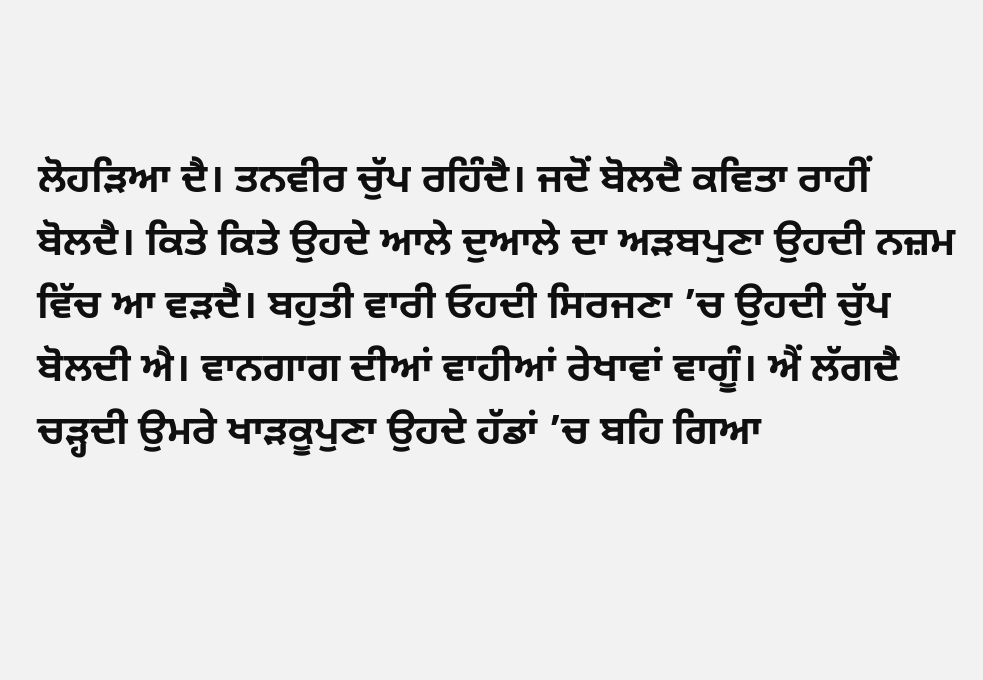ਲੋਹੜਿਆ ਦੈ। ਤਨਵੀਰ ਚੁੱਪ ਰਹਿੰਦੈ। ਜਦੋਂ ਬੋਲਦੈ ਕਵਿਤਾ ਰਾਹੀਂ ਬੋਲਦੈ। ਕਿਤੇ ਕਿਤੇ ਉਹਦੇ ਆਲੇ ਦੁਆਲੇ ਦਾ ਅੜਬਪੁਣਾ ਉਹਦੀ ਨਜ਼ਮ ਵਿੱਚ ਆ ਵੜਦੈ। ਬਹੁਤੀ ਵਾਰੀ ਓਹਦੀ ਸਿਰਜਣਾ ’ਚ ਉਹਦੀ ਚੁੱਪ ਬੋਲਦੀ ਐ। ਵਾਨਗਾਗ ਦੀਆਂ ਵਾਹੀਆਂ ਰੇਖਾਵਾਂ ਵਾਗੂੰ। ਐਂ ਲੱਗਦੈ ਚੜ੍ਹਦੀ ਉਮਰੇ ਖਾੜਕੂਪੁਣਾ ਉਹਦੇ ਹੱਡਾਂ ’ਚ ਬਹਿ ਗਿਆ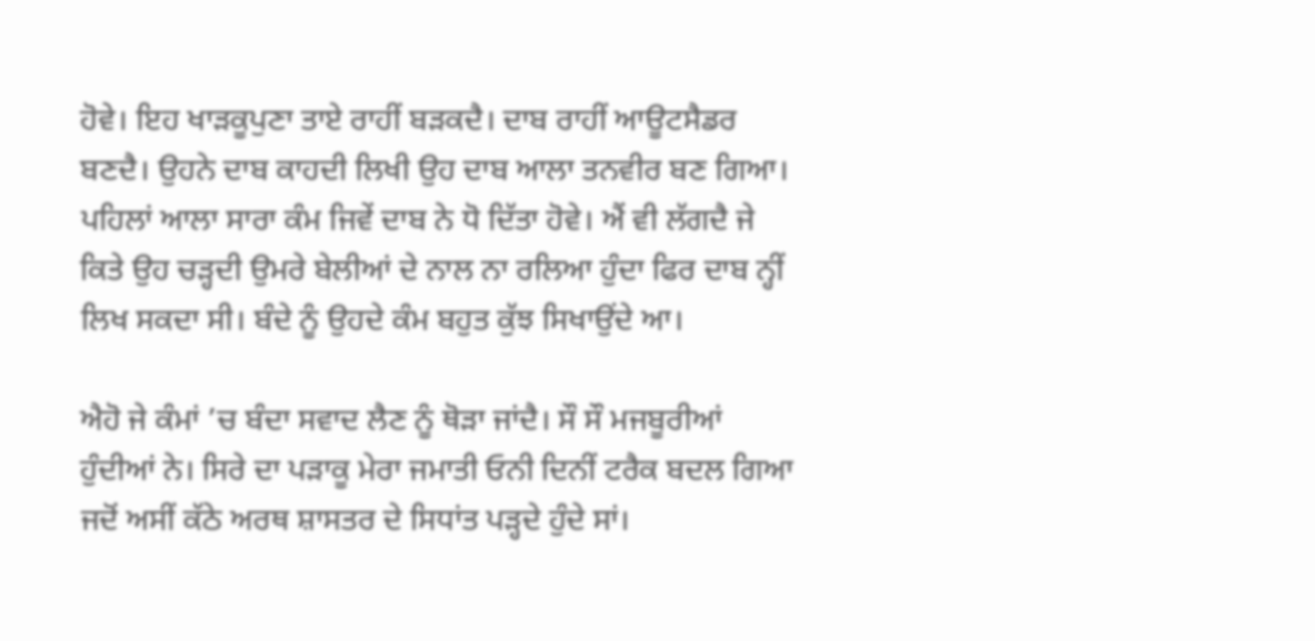ਹੋਵੇ। ਇਹ ਖਾੜਕੂਪੁਣਾ ਤਾਏ ਰਾਹੀਂ ਬੜਕਦੈ। ਦਾਬ ਰਾਹੀਂ ਆਊਟਸੈਡਰ ਬਣਦੈ। ਉਹਨੇ ਦਾਬ ਕਾਹਦੀ ਲਿਖੀ ਉਹ ਦਾਬ ਆਲਾ ਤਨਵੀਰ ਬਣ ਗਿਆ। ਪਹਿਲਾਂ ਆਲਾ ਸਾਰਾ ਕੰਮ ਜਿਵੇਂ ਦਾਬ ਨੇ ਧੋ ਦਿੱਤਾ ਹੋਵੇ। ਐਂ ਵੀ ਲੱਗਦੈ ਜੇ ਕਿਤੇ ਉਹ ਚੜ੍ਹਦੀ ਉਮਰੇ ਬੇਲੀਆਂ ਦੇ ਨਾਲ ਨਾ ਰਲਿਆ ਹੁੰਦਾ ਫਿਰ ਦਾਬ ਨ੍ਹੀਂ ਲਿਖ ਸਕਦਾ ਸੀ। ਬੰਦੇ ਨੂੰ ਉਹਦੇ ਕੰਮ ਬਹੁਤ ਕੁੱਝ ਸਿਖਾਉਂਦੇ ਆ।

ਐਹੋ ਜੇ ਕੰਮਾਂ ’ਚ ਬੰਦਾ ਸਵਾਦ ਲੈਣ ਨੂੰ ਥੋੜਾ ਜਾਂਦੈ। ਸੌ ਸੌ ਮਜਬੂਰੀਆਂ ਹੁੰਦੀਆਂ ਨੇ। ਸਿਰੇ ਦਾ ਪੜਾਕੂ ਮੇਰਾ ਜਮਾਤੀ ਓਨੀ ਦਿਨੀਂ ਟਰੈਕ ਬਦਲ ਗਿਆ ਜਦੋਂ ਅਸੀਂ ਕੱਠੇ ਅਰਥ ਸ਼ਾਸਤਰ ਦੇ ਸਿਧਾਂਤ ਪੜ੍ਹਦੇ ਹੁੰਦੇ ਸਾਂ।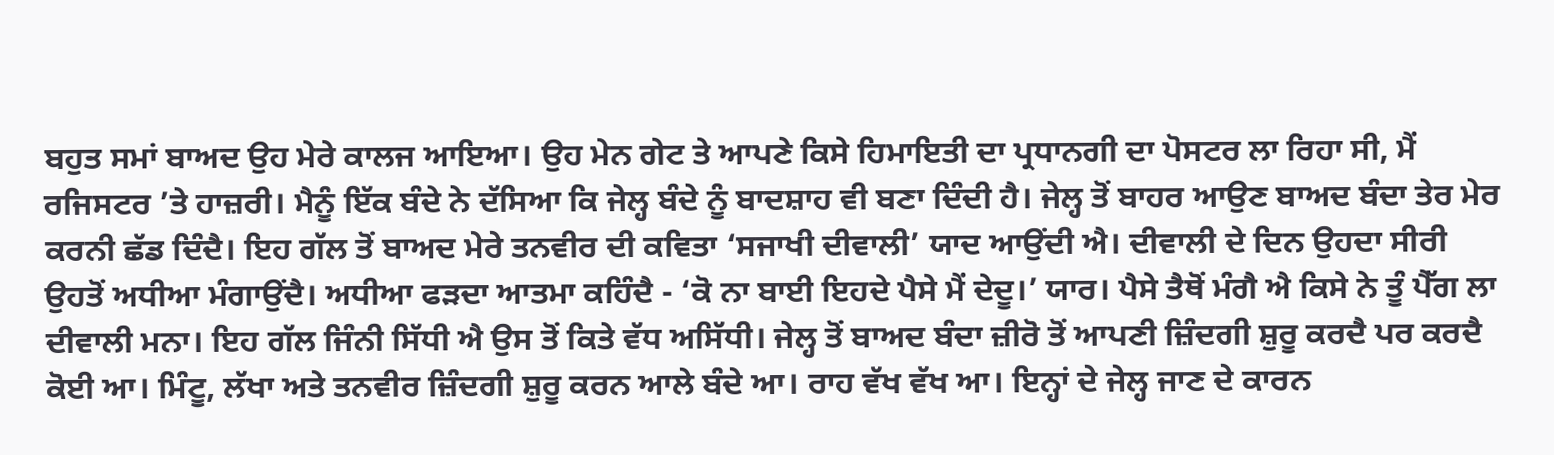ਬਹੁਤ ਸਮਾਂ ਬਾਅਦ ਉਹ ਮੇਰੇ ਕਾਲਜ ਆਇਆ। ਉਹ ਮੇਨ ਗੇਟ ਤੇ ਆਪਣੇ ਕਿਸੇ ਹਿਮਾਇਤੀ ਦਾ ਪ੍ਰਧਾਨਗੀ ਦਾ ਪੋਸਟਰ ਲਾ ਰਿਹਾ ਸੀ, ਮੈਂ ਰਜਿਸਟਰ ’ਤੇ ਹਾਜ਼ਰੀ। ਮੈਨੂੰ ਇੱਕ ਬੰਦੇ ਨੇ ਦੱਸਿਆ ਕਿ ਜੇਲ੍ਹ ਬੰਦੇ ਨੂੰ ਬਾਦਸ਼ਾਹ ਵੀ ਬਣਾ ਦਿੰਦੀ ਹੈ। ਜੇਲ੍ਹ ਤੋਂ ਬਾਹਰ ਆਉਣ ਬਾਅਦ ਬੰਦਾ ਤੇਰ ਮੇਰ ਕਰਨੀ ਛੱਡ ਦਿੰਦੈ। ਇਹ ਗੱਲ ਤੋਂ ਬਾਅਦ ਮੇਰੇ ਤਨਵੀਰ ਦੀ ਕਵਿਤਾ ‘ਸਜਾਖੀ ਦੀਵਾਲੀ’ ਯਾਦ ਆਉਂਦੀ ਐ। ਦੀਵਾਲੀ ਦੇ ਦਿਨ ਉਹਦਾ ਸੀਰੀ ਉਹਤੋਂ ਅਧੀਆ ਮੰਗਾਉਂਦੈ। ਅਧੀਆ ਫੜਦਾ ਆਤਮਾ ਕਹਿੰਦੈ - ‘ਕੋ ਨਾ ਬਾਈ ਇਹਦੇ ਪੈਸੇ ਮੈਂ ਦੇਦੂ।’ ਯਾਰ। ਪੈਸੇ ਤੈਥੋਂ ਮੰਗੈ ਐ ਕਿਸੇ ਨੇ ਤੂੰ ਪੈੱਗ ਲਾ ਦੀਵਾਲੀ ਮਨਾ। ਇਹ ਗੱਲ ਜਿੰਨੀ ਸਿੱਧੀ ਐ ਉਸ ਤੋਂ ਕਿਤੇ ਵੱਧ ਅਸਿੱਧੀ। ਜੇਲ੍ਹ ਤੋਂ ਬਾਅਦ ਬੰਦਾ ਜ਼ੀਰੋ ਤੋਂ ਆਪਣੀ ਜ਼ਿੰਦਗੀ ਸ਼ੁਰੂ ਕਰਦੈ ਪਰ ਕਰਦੈ ਕੋਈ ਆ। ਮਿੰਟੂ, ਲੱਖਾ ਅਤੇ ਤਨਵੀਰ ਜ਼ਿੰਦਗੀ ਸ਼ੁਰੂ ਕਰਨ ਆਲੇ ਬੰਦੇ ਆ। ਰਾਹ ਵੱਖ ਵੱਖ ਆ। ਇਨ੍ਹਾਂ ਦੇ ਜੇਲ੍ਹ ਜਾਣ ਦੇ ਕਾਰਨ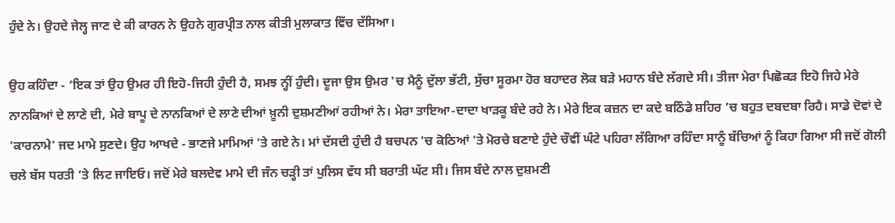ਹੁੰਦੇ ਨੇ। ਉਹਦੇ ਜੇਲ੍ਹ ਜਾਣ ਦੇ ਕੀ ਕਾਰਨ ਨੇ ਉਹਨੇ ਗੁਰਪ੍ਰੀਤ ਨਾਲ ਕੀਤੀ ਮੁਲਾਕਾਤ ਵਿੱਚ ਦੱਸਿਆ।

ਉਹ ਕਹਿੰਦਾ - ‘ਇਕ ਤਾਂ ਉਹ ਉਮਰ ਹੀ ਇਹੋ-ਜਿਹੀ ਹੁੰਦੀ ਹੈ, ਸਮਝ ਨ੍ਹੀਂ ਹੁੰਦੀ। ਦੂਜਾ ਉਸ ਉਮਰ 'ਚ ਮੈਨੂੰ ਦੁੱਲਾ ਭੱਟੀ, ਸੁੱਚਾ ਸੂਰਮਾ ਹੋਰ ਬਹਾਦਰ ਲੋਕ ਬੜੇ ਮਹਾਨ ਬੰਦੇ ਲੱਗਦੇ ਸੀ। ਤੀਜਾ ਮੇਰਾ ਪਿਛੋਕੜ ਇਹੋ ਜਿਹੇ ਮੇਰੇ ਨਾਨਕਿਆਂ ਦੇ ਲਾਣੇ ਦੀ, ਮੇਰੇ ਬਾਪੂ ਦੇ ਨਾਨਕਿਆਂ ਦੇ ਲਾਣੇ ਦੀਆਂ ਖ਼ੂਨੀ ਦੁਸ਼ਮਣੀਆਂ ਰਹੀਆਂ ਨੇ। ਮੇਰਾ ਤਾਇਆ-ਦਾਦਾ ਖਾੜਕੂ ਬੰਦੇ ਰਹੇ ਨੇ। ਮੇਰੇ ਇਕ ਕਜ਼ਨ ਦਾ ਕਦੇ ਬਠਿੰਡੇ ਸ਼ਹਿਰ ’ਚ ਬਹੁਤ ਦਬਦਬਾ ਰਿਹੈ। ਸਾਡੇ ਦੋਵਾਂ ਦੇ 'ਕਾਰਨਾਮੇ' ਜਦ ਮਾਮੇ ਸੁਣਦੇ। ਉਹ ਆਖਦੇ - ਭਾਣਜੇ ਮਾਮਿਆਂ 'ਤੇ ਗਏ ਨੇ। ਮਾਂ ਦੱਸਦੀ ਹੁੰਦੀ ਹੈ ਬਚਪਨ 'ਚ ਕੋਠਿਆਂ 'ਤੇ ਮੋਰਚੇ ਬਣਾਏ ਹੁੰਦੇ ਚੌਵੀਂ ਘੰਟੇ ਪਹਿਰਾ ਲੱਗਿਆ ਰਹਿੰਦਾ ਸਾਨੂੰ ਬੱਚਿਆਂ ਨੂੰ ਕਿਹਾ ਗਿਆ ਸੀ ਜਦੋਂ ਗੋਲੀ ਚਲੇ ਬੱਸ ਧਰਤੀ ’ਤੇ ਲਿਟ ਜਾਇਓ। ਜਦੋਂ ਮੇਰੇ ਬਲਦੇਵ ਮਾਮੇ ਦੀ ਜੰਨ ਚੜ੍ਹੀ ਤਾਂ ਪੁਲਿਸ ਵੱਧ ਸੀ ਬਰਾਤੀ ਘੱਟ ਸੀ। ਜਿਸ ਬੰਦੇ ਨਾਲ ਦੁਸ਼ਮਣੀ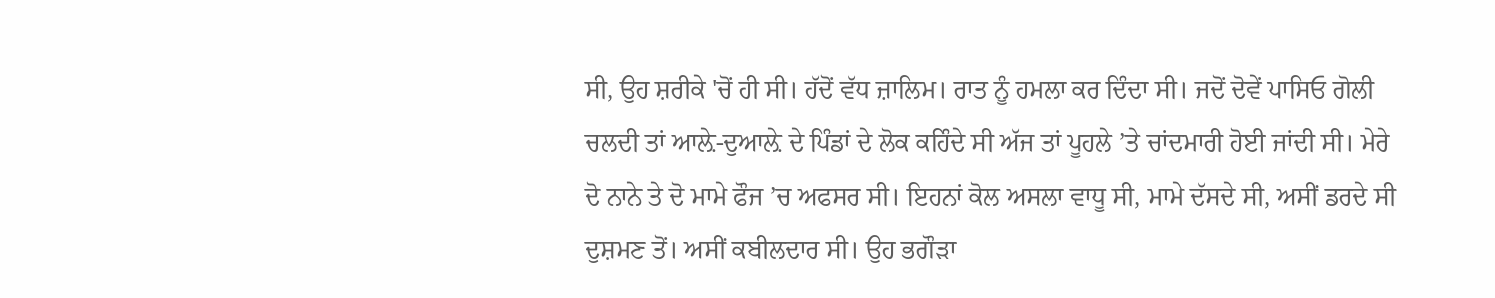ਸੀ, ਉਹ ਸ਼ਰੀਕੇ 'ਚੋਂ ਹੀ ਸੀ। ਹੱਦੋਂ ਵੱਧ ਜ਼ਾਲਿਮ। ਰਾਤ ਨੂੰ ਹਮਲਾ ਕਰ ਦਿੰਦਾ ਸੀ। ਜਦੋਂ ਦੋਵੇਂ ਪਾਸਿਓ ਗੋਲੀ ਚਲਦੀ ਤਾਂ ਆਲ਼ੇ-ਦੁਆਲ਼ੇ ਦੇ ਪਿੰਡਾਂ ਦੇ ਲੋਕ ਕਹਿੰਦੇ ਸੀ ਅੱਜ ਤਾਂ ਪੂਹਲੇ ’ਤੇ ਚਾਂਦਮਾਰੀ ਹੋਈ ਜਾਂਦੀ ਸੀ। ਮੇਰੇ ਦੋ ਨਾਨੇ ਤੇ ਦੋ ਮਾਮੇ ਫੌਜ ’ਚ ਅਫਸਰ ਸੀ। ਇਹਨਾਂ ਕੋਲ ਅਸਲਾ ਵਾਧੂ ਸੀ, ਮਾਮੇ ਦੱਸਦੇ ਸੀ, ਅਸੀਂ ਡਰਦੇ ਸੀ ਦੁਸ਼ਮਣ ਤੋਂ। ਅਸੀਂ ਕਬੀਲਦਾਰ ਸੀ। ਉਹ ਭਗੌੜਾ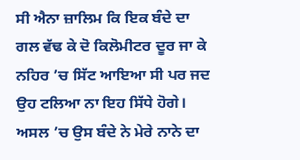ਸੀ ਐਨਾ ਜ਼ਾਲਿਮ ਕਿ ਇਕ ਬੰਦੇ ਦਾ ਗਲ ਵੱਢ ਕੇ ਦੋ ਕਿਲੋਮੀਟਰ ਦੂਰ ਜਾ ਕੇ ਨਹਿਰ ’ਚ ਸਿੱਟ ਆਇਆ ਸੀ ਪਰ ਜਦ ਉਹ ਟਲਿਆ ਨਾ ਇਹ ਸਿੱਧੇ ਹੋਗੇ। ਅਸਲ ’ਚ ਉਸ ਬੰਦੇ ਨੇ ਮੇਰੇ ਨਾਨੇ ਦਾ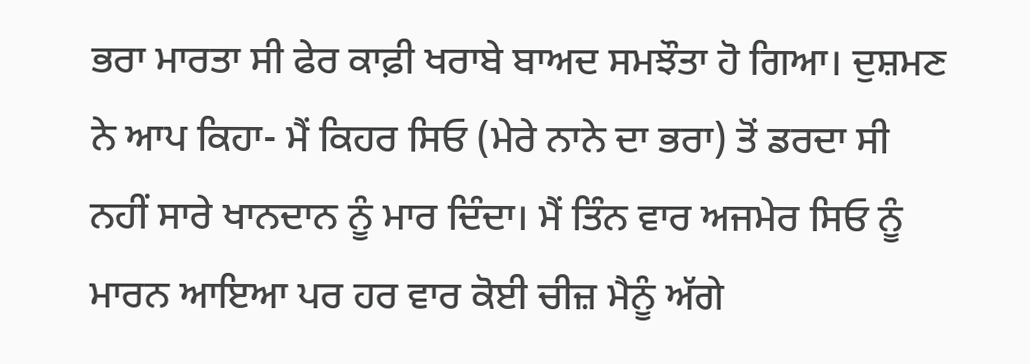ਭਰਾ ਮਾਰਤਾ ਸੀ ਫੇਰ ਕਾਫ਼ੀ ਖਰਾਬੇ ਬਾਅਦ ਸਮਝੌਤਾ ਹੋ ਗਿਆ। ਦੁਸ਼ਮਣ ਨੇ ਆਪ ਕਿਹਾ- ਮੈਂ ਕਿਹਰ ਸਿਓ (ਮੇਰੇ ਨਾਨੇ ਦਾ ਭਰਾ) ਤੋਂ ਡਰਦਾ ਸੀ ਨਹੀਂ ਸਾਰੇ ਖਾਨਦਾਨ ਨੂੰ ਮਾਰ ਦਿੰਦਾ। ਮੈਂ ਤਿੰਨ ਵਾਰ ਅਜਮੇਰ ਸਿਓ ਨੂੰ ਮਾਰਨ ਆਇਆ ਪਰ ਹਰ ਵਾਰ ਕੋਈ ਚੀਜ਼ ਮੈਨੂੰ ਅੱਗੇ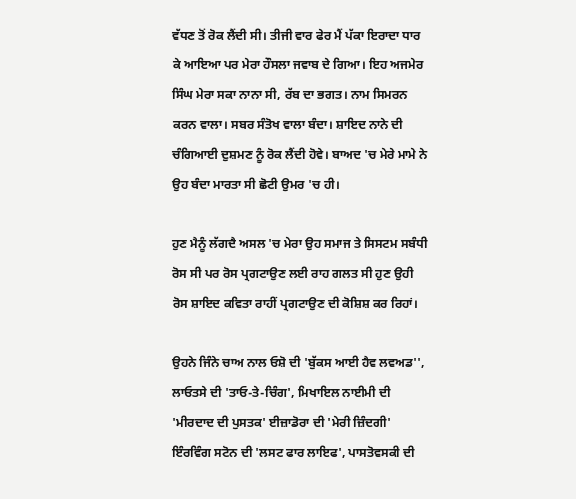ਵੱਧਣ ਤੋਂ ਰੋਕ ਲੈਂਦੀ ਸੀ। ਤੀਜੀ ਵਾਰ ਫੇਰ ਮੈਂ ਪੱਕਾ ਇਰਾਦਾ ਧਾਰ ਕੇ ਆਇਆ ਪਰ ਮੇਰਾ ਹੌਸਲਾ ਜਵਾਬ ਦੇ ਗਿਆ। ਇਹ ਅਜਮੇਰ ਸਿੰਘ ਮੇਰਾ ਸਕਾ ਨਾਨਾ ਸੀ, ਰੱਬ ਦਾ ਭਗਤ। ਨਾਮ ਸਿਮਰਨ ਕਰਨ ਵਾਲਾ। ਸਬਰ ਸੰਤੋਖ ਵਾਲਾ ਬੰਦਾ। ਸ਼ਾਇਦ ਨਾਨੇ ਦੀ ਚੰਗਿਆਈ ਦੁਸ਼ਮਣ ਨੂੰ ਰੋਕ ਲੈਂਦੀ ਹੋਵੇ। ਬਾਅਦ 'ਚ ਮੇਰੇ ਮਾਮੇ ਨੇ ਉਹ ਬੰਦਾ ਮਾਰਤਾ ਸੀ ਛੋਟੀ ਉਮਰ 'ਚ ਹੀ।

ਹੁਣ ਮੈਨੂੰ ਲੱਗਦੈ ਅਸਲ 'ਚ ਮੇਰਾ ਉਹ ਸਮਾਜ ਤੇ ਸਿਸਟਮ ਸਬੰਧੀ ਰੋਸ ਸੀ ਪਰ ਰੋਸ ਪ੍ਰਗਟਾਉਣ ਲਈ ਰਾਹ ਗਲਤ ਸੀ ਹੁਣ ਉਹੀ ਰੋਸ ਸ਼ਾਇਦ ਕਵਿਤਾ ਰਾਹੀਂ ਪ੍ਰਗਟਾਉਣ ਦੀ ਕੋਸ਼ਿਸ਼ ਕਰ ਰਿਹਾਂ।

ਉਹਨੇ ਜਿੰਨੇ ਚਾਅ ਨਾਲ ਓਸ਼ੋ ਦੀ 'ਬੁੱਕਸ ਆਈ ਹੈਵ ਲਵਅਡ'', ਲਾਓਤਸੇ ਦੀ 'ਤਾਓ-ਤੇ-ਚਿੰਗ', ਮਿਖਾਇਲ ਨਾਈਮੀ ਦੀ 'ਮੀਰਦਾਦ ਦੀ ਪੁਸਤਕ' ਈਜ਼ਾਡੋਰਾ ਦੀ 'ਮੇਰੀ ਜ਼ਿੰਦਗੀ' ਇੰਰਵਿੰਗ ਸਟੋਨ ਦੀ 'ਲਸਟ ਫਾਰ ਲਾਇਫ', ਪਾਸਤੋਵਸਕੀ ਦੀ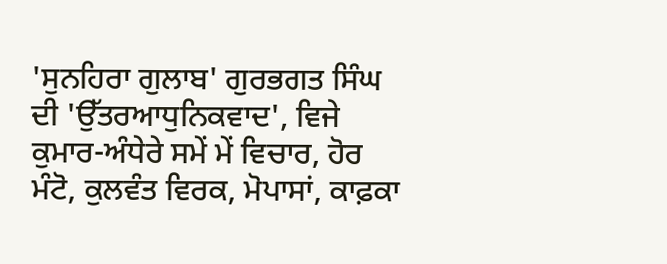'ਸੁਨਹਿਰਾ ਗੁਲਾਬ' ਗੁਰਭਗਤ ਸਿੰਘ ਦੀ 'ਉੱਤਰਆਧੁਨਿਕਵਾਦ', ਵਿਜੇ ਕੁਮਾਰ-ਅੰਧੇਰੇ ਸਮੇਂ ਮੇਂ ਵਿਚਾਰ, ਹੋਰ ਮੰਟੋ, ਕੁਲਵੰਤ ਵਿਰਕ, ਮੋਪਾਸਾਂ, ਕਾਫ਼ਕਾ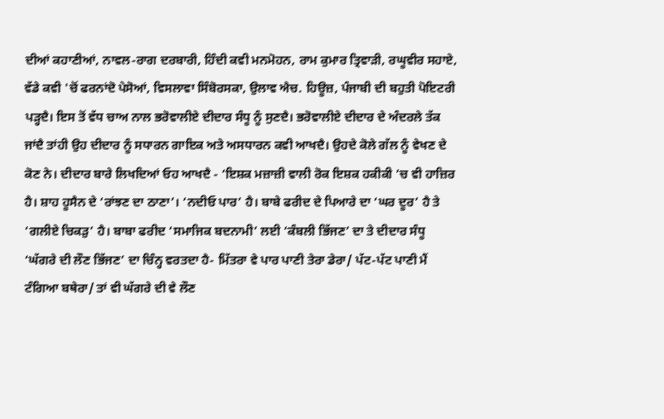ਦੀਆਂ ਕਹਾਣੀਆਂ, ਨਾਵਲ-ਰਾਗ ਦਰਬਾਰੀ, ਹਿੰਦੀ ਕਵੀ ਮਨਮੋਹਨ, ਰਾਮ ਕੁਮਾਰ ਤ੍ਰਿਵਾੜੀ, ਰਘੂਵੀਰ ਸਹਾਏ, ਵੱਡੇ ਕਵੀ 'ਚੋਂ ਫਰਨਾਂਦੋ ਪੇਸੋਆਂ, ਵਿਸਲਾਵਾ ਸਿੰਬੋਰਸਕਾ, ਉਲਾਵ ਐਚ. ਹਿਊਜ਼, ਪੰਜਾਬੀ ਦੀ ਬਹੁਤੀ ਪੋਇਟਰੀ ਪੜ੍ਹਦੈ। ਇਸ ਤੋਂ ਵੱਧ ਚਾਅ ਨਾਲ ਭਰੋਵਾਲੀਏ ਦੀਦਾਰ ਸੰਧੂ ਨੂੰ ਸੁਣਦੈ। ਭਰੋਵਾਲੀਏ ਦੀਦਾਰ ਦੇ ਅੰਦਰਲੇ ਤੱਕ ਜਾਂਦੈ ਤਾਂਹੀ ਉਹ ਦੀਦਾਰ ਨੂੰ ਸਧਾਰਨ ਗਾਇਕ ਅਤੇ ਅਸਧਾਰਨ ਕਵੀ ਆਖਦੈ। ਉਹਦੇ ਕੋਲੇ ਗੱਲ ਨੂੰ ਵੇਖਣ ਦੇ ਕੋਣ ਨੇ। ਦੀਦਾਰ ਬਾਰੇ ਲਿਖਦਿਆਂ ਓਹ ਆਖਦੈ - ‘ਇਸ਼ਕ ਮਜ਼ਾਜ਼ੀ ਵਾਲੀ ਰੋਕ ਇਸ਼ਕ ਹਕੀਕੀ ’ਚ ਵੀ ਹਾਜ਼ਿਰ ਹੈ। ਸ਼ਾਹ ਹੂਸੈਨ ਦੇ ‘ਰਾਂਝਣ ਦਾ ਠਾਣਾ’। ‘ਨਦੀਓ ਪਾਰ’ ਹੈ। ਬਾਬੇ ਫਰੀਦ ਦੇ ਪਿਆਰੇ ਦਾ ‘ਘਰ ਦੂਰ’ ਹੈ ਤੇ ‘ਗਲੀਏ ਚਿਕੜੁ’ ਹੈ। ਬਾਬਾ ਫਰੀਦ ‘ਸਮਾਜਿਕ ਬਦਨਾਮੀ’ ਲਈ ‘ਕੰਬਲੀ ਭਿੱਜਣ’ ਦਾ ਤੇ ਦੀਦਾਰ ਸੰਧੂ ‘ਘੱਗਰੇ ਦੀ ਲੌਣ ਭਿੱਜਣ’ ਦਾ ਚਿੰਨ੍ਹ ਵਰਤਦਾ ਹੈ- ਮਿੱਤਰਾ ਵੇ ਪਾਰ ਪਾਣੀ ਤੇਰਾ ਡੇਰਾ/ ਪੱਟ-ਪੱਟ ਪਾਣੀ ਮੈਂ ਟੰਗਿਆ ਬਥੇਰਾ/ ਤਾਂ ਵੀ ਘੱਗਰੇ ਦੀ ਵੇ ਲੌਣ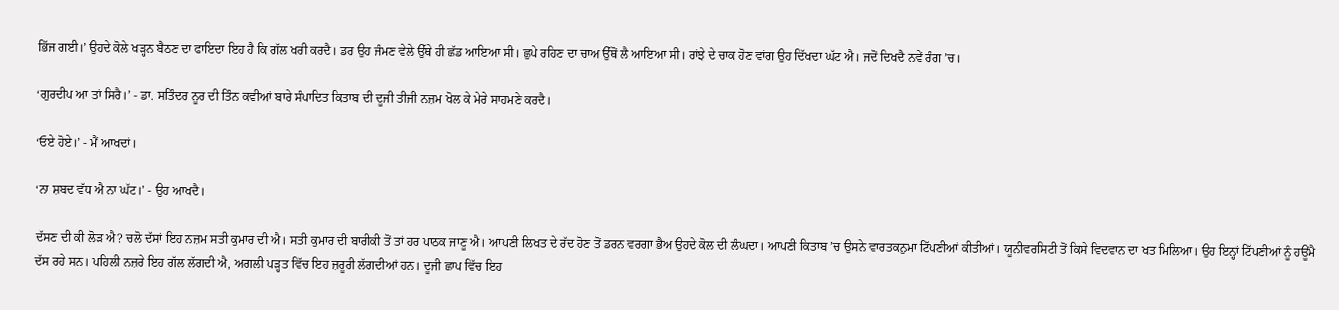ਭਿੱਜ ਗਈ।’ ਉਹਦੇ ਕੋਲੇ ਖੜ੍ਹਨ ਬੈਠਣ ਦਾ ਫਾਇਦਾ ਇਹ ਹੈ ਕਿ ਗੱਲ ਖਰੀ ਕਰਦੈ। ਡਰ ਉਹ ਜੰਮਣ ਵੇਲੇ ਉੱਥੇ ਹੀ ਛੱਡ ਆਇਆ ਸੀ। ਛੁਪੇ ਰਹਿਣ ਦਾ ਚਾਅ ਉੱਥੋਂ ਲੈ ਆਇਆ ਸੀ। ਰਾਂਝੇ ਦੇ ਚਾਕ ਹੋਣ ਵਾਂਗ ਉਹ ਦਿੱਖਦਾ ਘੱਟ ਐ। ਜਦੋਂ ਦਿਖਦੈ ਨਵੇਂ ਰੰਗ ’ਚ।

‘ਗੁਰਦੀਪ ਆ ਤਾਂ ਸਿਰੈ।’ - ਡਾ. ਸਤਿੰਦਰ ਨੂਰ ਦੀ ਤਿੰਨ ਕਵੀਆਂ ਬਾਰੇ ਸੰਪਾਦਿਤ ਕਿਤਾਬ ਦੀ ਦੂਜੀ ਤੀਜੀ ਨਜ਼ਮ ਖੋਲ ਕੇ ਮੇਰੇ ਸਾਹਮਣੇ ਕਰਦੈ।

‘ਓਏ ਹੋਏ।’ - ਮੈਂ ਆਖਦਾਂ।

‘ਨਾ ਸ਼ਬਦ ਵੱਧ ਐ ਨਾ ਘੱਟ।’ - ਉਹ ਆਖਦੈ।

ਦੱਸਣ ਦੀ ਕੀ ਲੋੜ ਐ? ਚਲੋ ਦੱਸਾਂ ਇਹ ਨਜ਼ਮ ਸਤੀ ਕੁਮਾਰ ਦੀ ਐ। ਸਤੀ ਕੁਮਾਰ ਦੀ ਬਾਰੀਕੀ ਤੋਂ ਤਾਂ ਹਰ ਪਾਠਕ ਜਾਣੂ ਐ। ਆਪਣੀ ਲਿਖਤ ਦੇ ਰੱਦ ਹੋਣ ਤੋਂ ਡਰਨ ਵਰਗਾ ਭੈਅ ਉਹਦੇ ਕੋਲ ਦੀ ਲੰਘਦਾ। ਆਪਣੀ ਕਿਤਾਬ ’ਚ ਉਸਨੇ ਵਾਰਤਕਨੁਮਾ ਟਿੱਪਣੀਆਂ ਕੀਤੀਆਂ। ਯੂਨੀਵਰਸਿਟੀ ਤੋਂ ਕਿਸੇ ਵਿਦਵਾਨ ਦਾ ਖਤ ਮਿਲਿਆ। ਉਹ ਇਨ੍ਹਾਂ ਟਿੱਪਣੀਆਂ ਨੂੰ ਹਊਂਮੈ ਦੱਸ ਰਹੇ ਸਨ। ਪਹਿਲੀ ਨਜ਼ਰੇ ਇਹ ਗੱਲ ਲੱਗਦੀ ਐ, ਅਗਲੀ ਪੜ੍ਹਤ ਵਿੱਚ ਇਹ ਜ਼ਰੂਰੀ ਲੱਗਦੀਆਂ ਹਨ। ਦੂਜੀ ਛਾਪ ਵਿੱਚ ਇਹ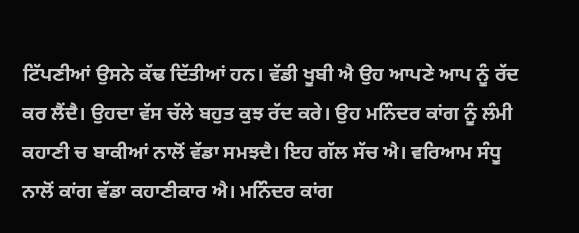ਟਿੱਪਣੀਆਂ ਉਸਨੇ ਕੱਢ ਦਿੱਤੀਆਂ ਹਨ। ਵੱਡੀ ਖੂਬੀ ਐ ਉਹ ਆਪਣੇ ਆਪ ਨੂੰ ਰੱਦ ਕਰ ਲੈਂਦੈ। ਉਹਦਾ ਵੱਸ ਚੱਲੇ ਬਹੁਤ ਕੁਝ ਰੱਦ ਕਰੇ। ਉਹ ਮਨਿੰਦਰ ਕਾਂਗ ਨੂੰ ਲੰਮੀ ਕਹਾਣੀ ਚ ਬਾਕੀਆਂ ਨਾਲੋਂ ਵੱਡਾ ਸਮਝਦੈ। ਇਹ ਗੱਲ ਸੱਚ ਐ। ਵਰਿਆਮ ਸੰਧੂ ਨਾਲੋਂ ਕਾਂਗ ਵੱਡਾ ਕਹਾਣੀਕਾਰ ਐ। ਮਨਿੰਦਰ ਕਾਂਗ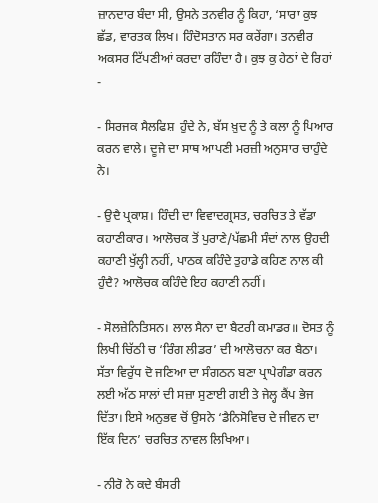ਜ਼ਾਨਦਾਰ ਬੰਦਾ ਸੀ, ਉਸਨੇ ਤਨਵੀਰ ਨੂੰ ਕਿਹਾ, ‘ਸਾਰਾ ਕੁਝ ਛੱਡ, ਵਾਰਤਕ ਲਿਖ। ਹਿੰਦੋਸਤਾਨ ਸਰ ਕਰੇਂਗਾ। ਤਨਵੀਰ ਅਕਸਰ ਟਿੱਪਣੀਆਂ ਕਰਦਾ ਰਹਿੰਦਾ ਹੈ। ਕੁਝ ਕੁ ਹੇਠਾਂ ਦੇ ਰਿਹਾਂ -

- ਸਿਰਜਕ ਸੈਲਫਿਸ਼  ਹੁੰਦੇ ਨੇ, ਬੱਸ ਖ਼ੁਦ ਨੂੰ ਤੇ ਕਲਾ ਨੂੰ ਪਿਆਰ ਕਰਨ ਵਾਲੇ। ਦੂਜੇ ਦਾ ਸਾਥ ਆਪਣੀ ਮਰਜ਼ੀ ਅਨੁਸਾਰ ਚਾਹੁੰਦੇ ਨੇ।

- ਉਦੈ ਪ੍ਰਕਾਸ਼। ਹਿੰਦੀ ਦਾ ਵਿਵਾਦਗ੍ਰਸਤ, ਚਰਚਿਤ ਤੇ ਵੱਡਾ ਕਹਾਣੀਕਾਰ। ਆਲੋਚਕ ਤੋਂ ਪੁਰਾਣੇ/ਪੱਛਮੀ ਸੰਦਾਂ ਨਾਲ ਉਹਦੀ ਕਹਾਣੀ ਖੁੱਲ੍ਹੀ ਨਹੀਂ, ਪਾਠਕ ਕਹਿੰਦੇ ਤੁਹਾਡੇ ਕਹਿਣ ਨਾਲ ਕੀ ਹੁੰਦੈ? ਆਲੋਚਕ ਕਹਿੰਦੇ ਇਹ ਕਹਾਣੀ ਨਹੀਂ।

- ਸੋਲਜ਼ੇਨਿਤਿਸਨ। ਲਾਲ ਸੈਨਾ ਦਾ ਬੈਟਰੀ ਕਮਾਡਰ॥ ਦੋਸਤ ਨੂੰ ਲਿਖੀ ਚਿੱਠੀ ਚ ‘ਰਿੰਗ ਲੀਡਰ’ ਦੀ ਆਲੋਚਨਾ ਕਰ ਬੈਠਾ। ਸੱਤਾ ਵਿਰੁੱਧ ਦੋ ਜਣਿਆ ਦਾ ਸੰਗਠਨ ਬਣਾ ਪ੍ਰਾਪੇਗੰਡਾ ਕਰਨ ਲਈ ਅੱਠ ਸਾਲਾਂ ਦੀ ਸਜ਼ਾ ਸੁਣਾਈ ਗਈ ਤੇ ਜੇਲ੍ਹ ਕੈਂਪ ਭੇਜ ਦਿੱਤਾ। ਇਸੇ ਅਨੁਭਵ ਚੋਂ ਉਸਨੇ ‘ਡੈਨਿਸੋਵਿਚ ਦੇ ਜੀਵਨ ਦਾ ਇੱਕ ਦਿਨ’ ਚਰਚਿਤ ਨਾਵਲ ਲਿਖਿਆ।

- ਨੀਰੋ ਨੇ ਕਦੇ ਬੰਸਰੀ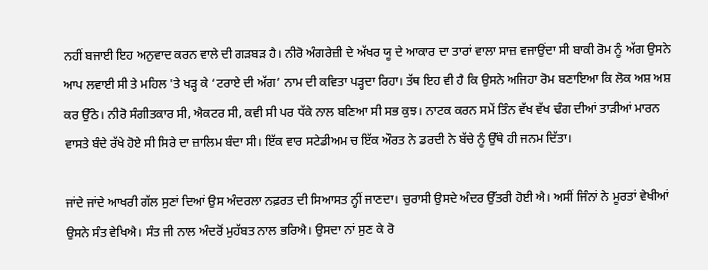ਨਹੀਂ ਬਜਾਈ ਇਹ ਅਨੁਵਾਦ ਕਰਨ ਵਾਲੇ ਦੀ ਗੜਬੜ ਹੈ। ਨੀਰੋ ਅੰਗਰੇਜ਼ੀ ਦੇ ਅੱਖਰ ਯੂ ਦੇ ਆਕਾਰ ਦਾ ਤਾਰਾਂ ਵਾਲਾ ਸਾਜ਼ ਵਜਾਉਂਦਾ ਸੀ ਬਾਕੀ ਰੋਮ ਨੂੰ ਅੱਗ ਉਸਨੇ ਆਪ ਲਵਾਈ ਸੀ ਤੇ ਮਹਿਲ 'ਤੇ ਖੜ੍ਹ ਕੇ ‘ਟਰਾਏ ਦੀ ਅੱਗ’ ਨਾਮ ਦੀ ਕਵਿਤਾ ਪੜ੍ਹਦਾ ਰਿਹਾ। ਤੱਥ ਇਹ ਵੀ ਹੈ ਕਿ ਉਸਨੇ ਅਜਿਹਾ ਰੋਮ ਬਣਾਇਆ ਕਿ ਲੋਕ ਅਸ਼ ਅਸ਼ ਕਰ ਉੱਠੇ। ਨੀਰੋ ਸੰਗੀਤਕਾਰ ਸੀ, ਐਕਟਰ ਸੀ, ਕਵੀ ਸੀ ਪਰ ਧੱਕੇ ਨਾਲ ਬਣਿਆ ਸੀ ਸਭ ਕੁਝ। ਨਾਟਕ ਕਰਨ ਸਮੇਂ ਤਿੰਨ ਵੱਖ ਵੱਖ ਢੰਗ ਦੀਆਂ ਤਾੜੀਆਂ ਮਾਰਨ ਵਾਸਤੇ ਬੰਦੇ ਰੱਖੇ ਹੋਏ ਸੀ ਸਿਰੇ ਦਾ ਜ਼ਾਲਿਮ ਬੰਦਾ ਸੀ। ਇੱਕ ਵਾਰ ਸਟੇਡੀਅਮ ਚ ਇੱਕ ਔਰਤ ਨੇ ਡਰਦੀ ਨੇ ਬੱਚੇ ਨੂੰ ਉੱਥੇ ਹੀ ਜਨਮ ਦਿੱਤਾ।

ਜਾਂਦੇ ਜਾਂਦੇ ਆਖਰੀ ਗੱਲ ਸੁਣਾਂ ਦਿਆਂ ਉਸ ਅੰਦਰਲਾ ਨਫ਼ਰਤ ਦੀ ਸਿਆਸਤ ਨ੍ਹੀਂ ਜਾਣਦਾ। ਚੁਰਾਸੀ ਉਸਦੇ ਅੰਦਰ ਉੱਤਰੀ ਹੋਈ ਐ। ਅਸੀਂ ਜਿੰਨਾਂ ਨੇ ਮੂਰਤਾਂ ਵੇਖੀਆਂ ਉਸਨੇ ਸੰਤ ਵੇਖਿਐ। ਸੰਤ ਜੀ ਨਾਲ ਅੰਦਰੋਂ ਮੁਹੱਬਤ ਨਾਲ ਭਰਿਐ। ਉਸਦਾ ਨਾਂ ਸੁਣ ਕੇ ਰੋ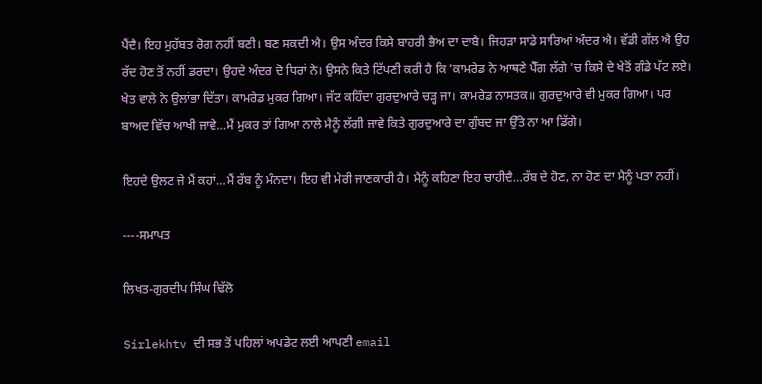ਪੈਂਦੈ। ਇਹ ਮੁਹੱਬਤ ਰੋਗ ਨਹੀਂ ਬਣੀ। ਬਣ ਸਕਦੀ ਐ। ਉਸ ਅੰਦਰ ਕਿਸੇ ਬਾਹਰੀ ਭੈਅ ਦਾ ਦਾਬੈ। ਜਿਹੜਾ ਸਾਡੇ ਸਾਰਿਆਂ ਅੰਦਰ ਐ। ਵੱਡੀ ਗੱਲ ਐ ਉਹ ਰੱਦ ਹੋਣ ਤੋਂ ਨਹੀਂ ਡਰਦਾ। ਉਹਦੇ ਅੰਦਰ ਦੋ ਧਿਰਾਂ ਨੇ। ਉਸਨੇ ਕਿਤੇ ਟਿੱਪਣੀ ਕਰੀ ਹੈ ਕਿ 'ਕਾਮਰੇਡ ਨੇ ਆਥਣੇ ਪੈੱਗ ਲੱਗੇ 'ਚ ਕਿਸੇ ਦੇ ਖੇਤੋਂ ਗੰਡੇ ਪੱਟ ਲਏ। ਖੇਤ ਵਾਲੇ ਨੇ ਉਲਾਂਭਾ ਦਿੱਤਾ। ਕਾਮਰੇਡ ਮੁਕਰ ਗਿਆ। ਜੱਟ ਕਹਿੰਦਾ ਗੁਰਦੁਆਰੇ ਚੜ੍ਹ ਜਾ। ਕਾਮਰੇਡ ਨਾਸਤਕ॥ ਗੁਰਦੁਆਰੇ ਵੀ ਮੁਕਰ ਗਿਆ। ਪਰ ਬਾਅਦ ਵਿੱਚ ਆਖੀ ਜਾਵੇ…ਮੈਂ ਮੁਕਰ ਤਾਂ ਗਿਆ ਨਾਲੇ ਮੈਨੂੰ ਲੱਗੀ ਜਾਵੇ ਕਿਤੇ ਗੁਰਦੁਆਰੇ ਦਾ ਗੁੰਬਦ ਜਾ ਉੱਤੇ ਨਾ ਆ ਡਿੱਗੇ।

ਇਹਦੇ ਉਲਟ ਜੇ ਮੈਂ ਕਹਾਂ…ਮੈਂ ਰੱਬ ਨੂੰ ਮੰਨਦਾ। ਇਹ ਵੀ ਮੇਰੀ ਜਾਣਕਾਰੀ ਹੈ। ਮੈਨੂੰ ਕਹਿਣਾ ਇਹ ਚਾਹੀਦੈ…ਰੱਬ ਦੇ ਹੋਣ, ਨਾ ਹੋਣ ਦਾ ਮੈਨੂੰ ਪਤਾ ਨਹੀਂ।

----ਸਮਾਪਤ

ਲਿਖਤ-ਗੁਰਦੀਪ ਸਿੰਘ ਢਿੱਲੋ

Sirlekhtv ਦੀ ਸਭ ਤੋਂ ਪਹਿਲਾਂ ਅਪਡੇਟ ਲਈ ਆਪਣੀ email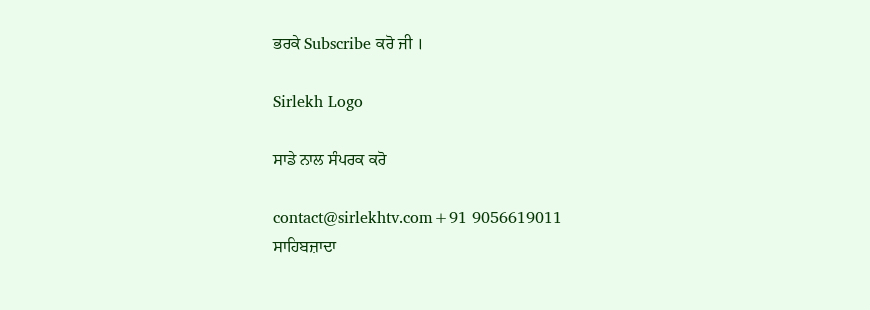ਭਰਕੇ Subscribe ਕਰੋ ਜੀ ।

Sirlekh Logo

ਸਾਡੇ ਨਾਲ ਸੰਪਰਕ ਕਰੋ

contact@sirlekhtv.com+91 9056619011
ਸਾਹਿਬਜ਼ਾਦਾ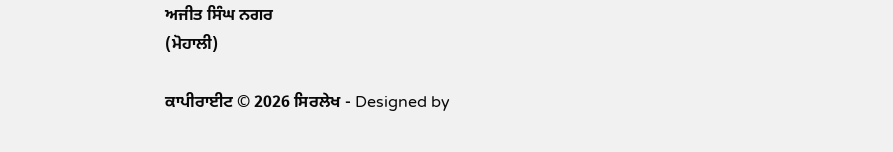ਅਜੀਤ ਸਿੰਘ ਨਗਰ
(ਮੋਹਾਲੀ)

ਕਾਪੀਰਾਈਟ © 2026 ਸਿਰਲੇਖ - Designed by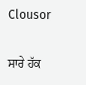Clousor

ਸਾਰੇ ਹੱਕ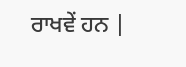ਰਾਖਵੇਂ ਹਨ |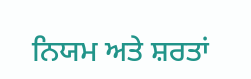ਨਿਯਮ ਅਤੇ ਸ਼ਰਤਾਂ